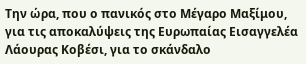Την ώρα, που ο πανικός στο Μέγαρο Μαξίμου, για τις αποκαλύψεις της Ευρωπαίας Εισαγγελέα Λάουρας Κοβέσι, για το σκάνδαλο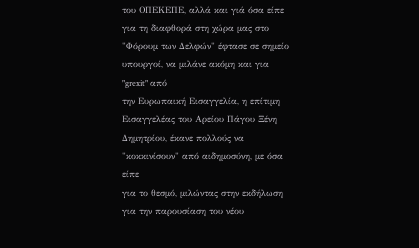του ΟΠΕΚΕΠΕ, αλλά και γιά όσα είπε για τη διαφθορά στη χώρα μας στο "Φόρουμ των Δελφών" έφτασε σε σημείο υπουργοί, να μιλάνε ακόμη και για "grexit" από
την Ευρωπαική Εισαγγελία, η επίτιμη Εισαγγελέας του Αρείου Πάγου Ξένη
Δημητρίου, έκανε πολλούς να "κοκκινίσουν" από αιδημοσύνη, με όσα είπε
για το θεσμό, μιλώντας στην εκδήλωση για την παρουσίαση του νέου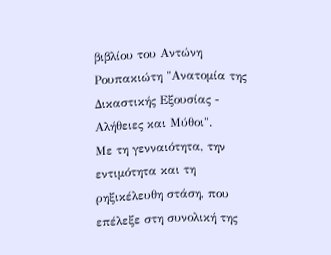βιβλίου του Αντώνη Ρουπακιώτη "Ανατομία της Δικαστικής Εξουσίας -
Αλήθειες και Μύθοι".
Με τη γενναιότητα, την εντιμότητα και τη ρηξικέλευθη στάση, που επέλεξε στη συνολική της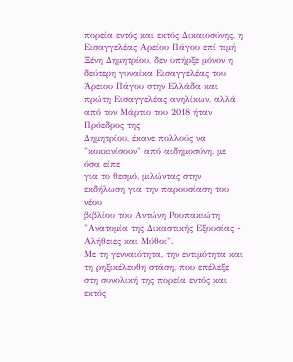πορεία εντός και εκτός Δικαιοσύνης, η Εισαγγελέας Αρείου Πάγου επί τιμή Ξένη Δημητρίου, δεν υπήρξε μόνον η δεύτερη γυναίκα Εισαγγελέας του Άρειου Πάγου στην Ελλάδα και πρώτη Εισαγγελέας ανηλίκων, αλλά από τον Μάρτιο του 2018 ήταν Πρόεδρος της
Δημητρίου, έκανε πολλούς να "κοκκινίσουν" από αιδημοσύνη, με όσα είπε
για το θεσμό, μιλώντας στην εκδήλωση για την παρουσίαση του νέου
βιβλίου του Αντώνη Ρουπακιώτη "Ανατομία της Δικαστικής Εξουσίας -
Αλήθειες και Μύθοι".
Με τη γενναιότητα, την εντιμότητα και τη ρηξικέλευθη στάση, που επέλεξε στη συνολική της πορεία εντός και εκτός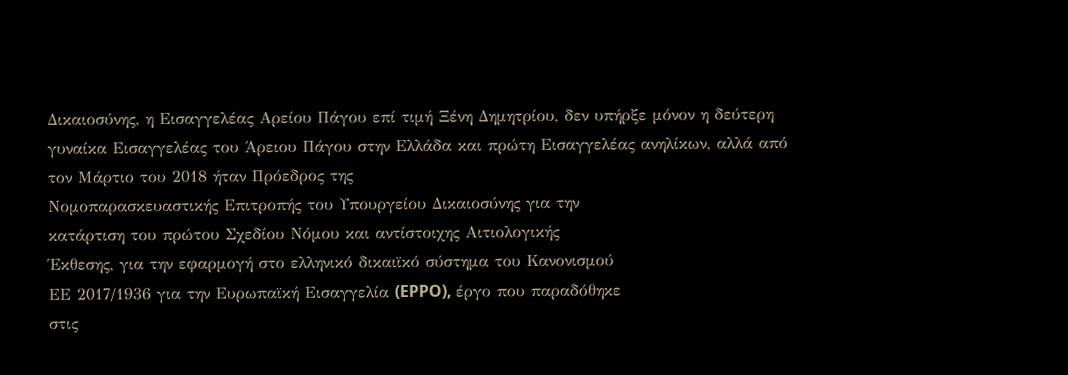Δικαιοσύνης, η Εισαγγελέας Αρείου Πάγου επί τιμή Ξένη Δημητρίου, δεν υπήρξε μόνον η δεύτερη γυναίκα Εισαγγελέας του Άρειου Πάγου στην Ελλάδα και πρώτη Εισαγγελέας ανηλίκων, αλλά από τον Μάρτιο του 2018 ήταν Πρόεδρος της
Νομοπαρασκευαστικής Επιτροπής του Υπουργείου Δικαιοσύνης για την
κατάρτιση του πρώτου Σχεδίου Νόμου και αντίστοιχης Αιτιολογικής
Έκθεσης, για την εφαρμογή στο ελληνικό δικαιϊκό σύστημα του Κανονισμού
ΕΕ 2017/1936 για την Ευρωπαϊκή Εισαγγελία (EPPO), έργο που παραδόθηκε
στις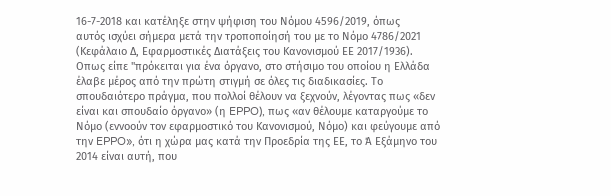16-7-2018 και κατέληξε στην ψήφιση του Νόμου 4596/2019, όπως
αυτός ισχύει σήμερα μετά την τροποποίησή του με το Νόμο 4786/2021
(Κεφάλαιο Δ, Εφαρμοστικές Διατάξεις του Κανονισμού ΕΕ 2017/1936).
Οπως είπε "πρόκειται για ένα όργανο, στο στήσιμο του οποίου η Ελλάδα
έλαβε μέρος από την πρώτη στιγμή σε όλες τις διαδικασίες. Το
σπουδαιότερο πράγμα, που πολλοί θέλουν να ξεχνούν, λέγοντας πως «δεν
είναι και σπουδαίο όργανο» (η EPPO), πως «αν θέλουμε καταργούμε το
Νόμο (εννοούν τον εφαρμοστικό του Κανονισμού, Νόμο) και φεύγουμε από
την EPPO», ότι η χώρα μας κατά την Προεδρία της ΕΕ, το Ά Εξάμηνο του
2014 είναι αυτή, που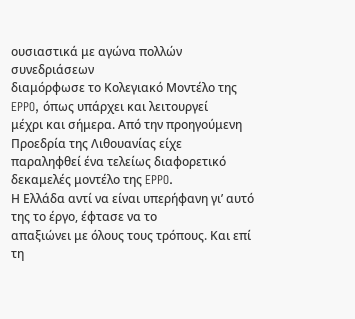ουσιαστικά με αγώνα πολλών συνεδριάσεων
διαμόρφωσε το Κολεγιακό Μοντέλο της EPPO, όπως υπάρχει και λειτουργεί
μέχρι και σήμερα. Από την προηγούμενη Προεδρία της Λιθουανίας είχε
παραληφθεί ένα τελείως διαφορετικό δεκαμελές μοντέλο της EPPO.
Η Ελλάδα αντί να είναι υπερήφανη γι’ αυτό της το έργο, έφτασε να το
απαξιώνει με όλους τους τρόπους. Και επί τη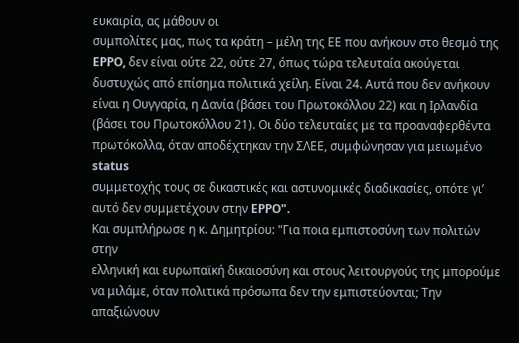ευκαιρία, ας μάθουν οι
συμπολίτες μας, πως τα κράτη – μέλη της ΕΕ που ανήκουν στο θεσμό της
EPPO, δεν είναι ούτε 22, ούτε 27, όπως τώρα τελευταία ακούγεται
δυστυχώς από επίσημα πολιτικά χείλη. Είναι 24. Αυτά που δεν ανήκουν
είναι η Ουγγαρία, η Δανία (βάσει του Πρωτοκόλλου 22) και η Ιρλανδία
(βάσει του Πρωτοκόλλου 21). Οι δύο τελευταίες με τα προαναφερθέντα
πρωτόκολλα, όταν αποδέχτηκαν την ΣΛΕΕ, συμφώνησαν για μειωμένο status
συμμετοχής τους σε δικαστικές και αστυνομικές διαδικασίες, οπότε γι’
αυτό δεν συμμετέχουν στην EPPO".
Και συμπλήρωσε η κ. Δημητρίου: "Για ποια εμπιστοσύνη των πολιτών στην
ελληνική και ευρωπαϊκή δικαιοσύνη και στους λειτουργούς της μπορούμε
να μιλάμε, όταν πολιτικά πρόσωπα δεν την εμπιστεύονται; Την απαξιώνουν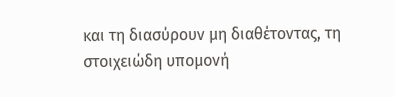και τη διασύρουν μη διαθέτοντας, τη στοιχειώδη υπομονή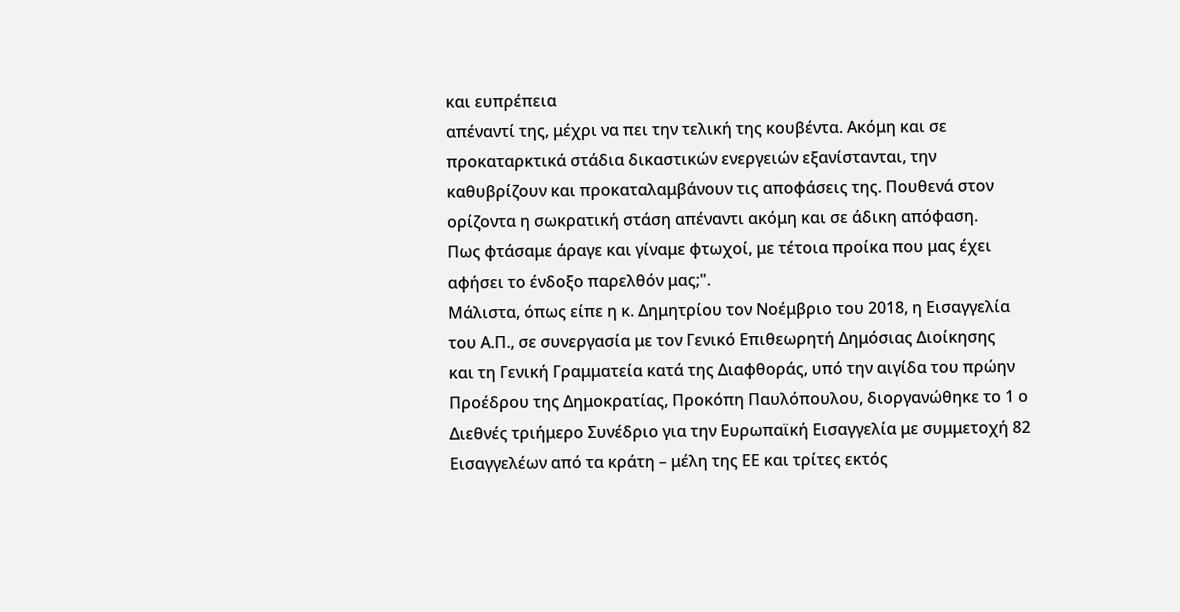και ευπρέπεια
απέναντί της, μέχρι να πει την τελική της κουβέντα. Ακόμη και σε
προκαταρκτικά στάδια δικαστικών ενεργειών εξανίστανται, την
καθυβρίζουν και προκαταλαμβάνουν τις αποφάσεις της. Πουθενά στον
ορίζοντα η σωκρατική στάση απέναντι ακόμη και σε άδικη απόφαση.
Πως φτάσαμε άραγε και γίναμε φτωχοί, με τέτοια προίκα που μας έχει
αφήσει το ένδοξο παρελθόν μας;".
Mάλιστα, όπως είπε η κ. Δημητρίου τον Νοέμβριο του 2018, η Εισαγγελία
του Α.Π., σε συνεργασία με τον Γενικό Επιθεωρητή Δημόσιας Διοίκησης
και τη Γενική Γραμματεία κατά της Διαφθοράς, υπό την αιγίδα του πρώην
Προέδρου της Δημοκρατίας, Προκόπη Παυλόπουλου, διοργανώθηκε το 1 ο
Διεθνές τριήμερο Συνέδριο για την Ευρωπαϊκή Εισαγγελία με συμμετοχή 82
Εισαγγελέων από τα κράτη – μέλη της ΕΕ και τρίτες εκτός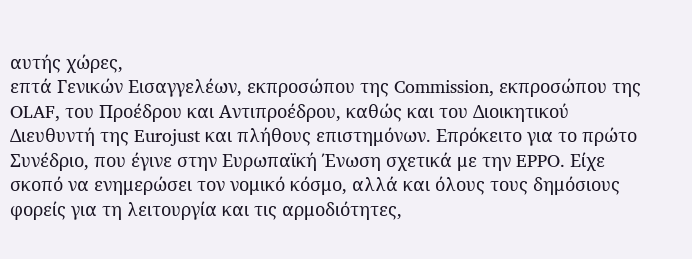αυτής χώρες,
επτά Γενικών Εισαγγελέων, εκπροσώπου της Commission, εκπροσώπου της
OLAF, του Προέδρου και Αντιπροέδρου, καθώς και του Διοικητικού
Διευθυντή της Eurojust και πλήθους επιστημόνων. Επρόκειτο για το πρώτο
Συνέδριο, που έγινε στην Ευρωπαϊκή Ένωση σχετικά με την EPPO. Eίχε
σκοπό να ενημερώσει τον νομικό κόσμο, αλλά και όλους τους δημόσιους
φορείς για τη λειτουργία και τις αρμοδιότητες,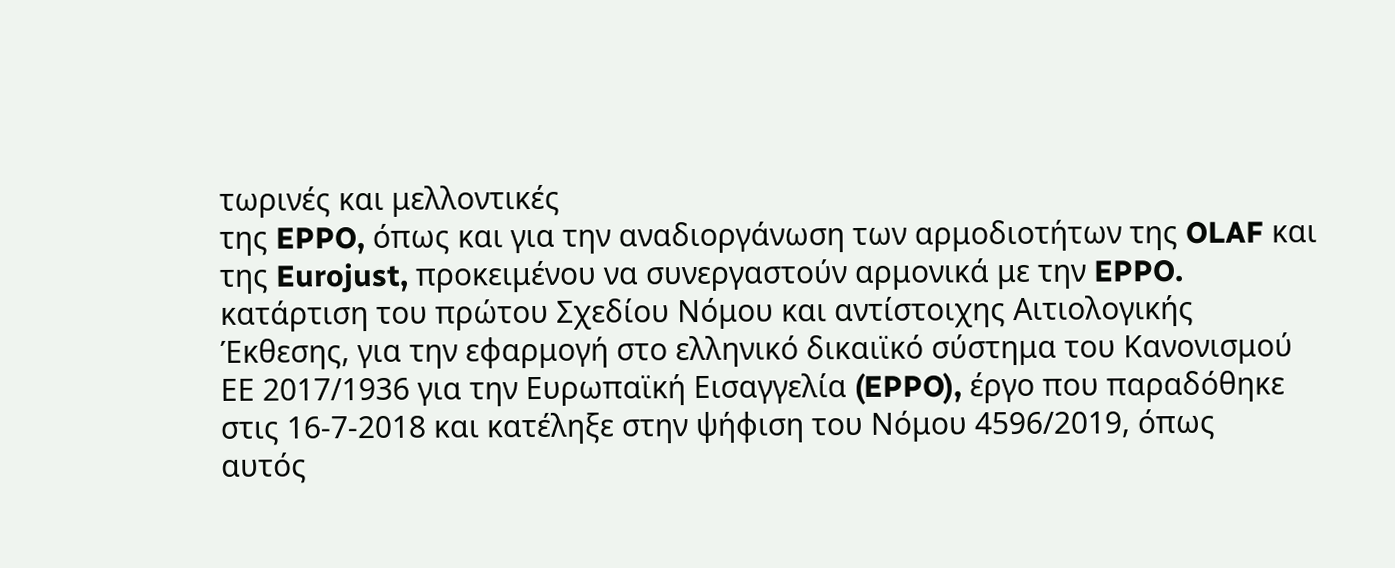τωρινές και μελλοντικές
της EPPO, όπως και για την αναδιοργάνωση των αρμοδιοτήτων της OLAF και
της Eurojust, προκειμένου να συνεργαστούν αρμονικά με την EPPO.
κατάρτιση του πρώτου Σχεδίου Νόμου και αντίστοιχης Αιτιολογικής
Έκθεσης, για την εφαρμογή στο ελληνικό δικαιϊκό σύστημα του Κανονισμού
ΕΕ 2017/1936 για την Ευρωπαϊκή Εισαγγελία (EPPO), έργο που παραδόθηκε
στις 16-7-2018 και κατέληξε στην ψήφιση του Νόμου 4596/2019, όπως
αυτός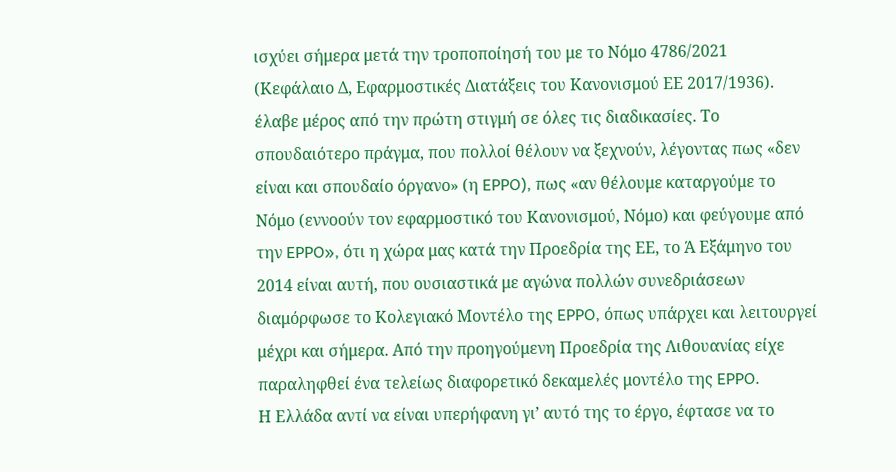ισχύει σήμερα μετά την τροποποίησή του με το Νόμο 4786/2021
(Κεφάλαιο Δ, Εφαρμοστικές Διατάξεις του Κανονισμού ΕΕ 2017/1936).
έλαβε μέρος από την πρώτη στιγμή σε όλες τις διαδικασίες. Το
σπουδαιότερο πράγμα, που πολλοί θέλουν να ξεχνούν, λέγοντας πως «δεν
είναι και σπουδαίο όργανο» (η EPPO), πως «αν θέλουμε καταργούμε το
Νόμο (εννοούν τον εφαρμοστικό του Κανονισμού, Νόμο) και φεύγουμε από
την EPPO», ότι η χώρα μας κατά την Προεδρία της ΕΕ, το Ά Εξάμηνο του
2014 είναι αυτή, που ουσιαστικά με αγώνα πολλών συνεδριάσεων
διαμόρφωσε το Κολεγιακό Μοντέλο της EPPO, όπως υπάρχει και λειτουργεί
μέχρι και σήμερα. Από την προηγούμενη Προεδρία της Λιθουανίας είχε
παραληφθεί ένα τελείως διαφορετικό δεκαμελές μοντέλο της EPPO.
Η Ελλάδα αντί να είναι υπερήφανη γι’ αυτό της το έργο, έφτασε να το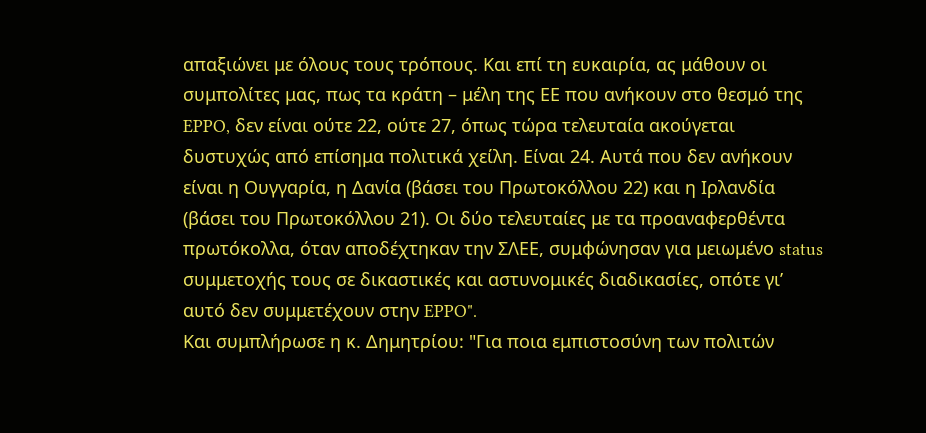απαξιώνει με όλους τους τρόπους. Και επί τη ευκαιρία, ας μάθουν οι
συμπολίτες μας, πως τα κράτη – μέλη της ΕΕ που ανήκουν στο θεσμό της
EPPO, δεν είναι ούτε 22, ούτε 27, όπως τώρα τελευταία ακούγεται
δυστυχώς από επίσημα πολιτικά χείλη. Είναι 24. Αυτά που δεν ανήκουν
είναι η Ουγγαρία, η Δανία (βάσει του Πρωτοκόλλου 22) και η Ιρλανδία
(βάσει του Πρωτοκόλλου 21). Οι δύο τελευταίες με τα προαναφερθέντα
πρωτόκολλα, όταν αποδέχτηκαν την ΣΛΕΕ, συμφώνησαν για μειωμένο status
συμμετοχής τους σε δικαστικές και αστυνομικές διαδικασίες, οπότε γι’
αυτό δεν συμμετέχουν στην EPPO".
Και συμπλήρωσε η κ. Δημητρίου: "Για ποια εμπιστοσύνη των πολιτών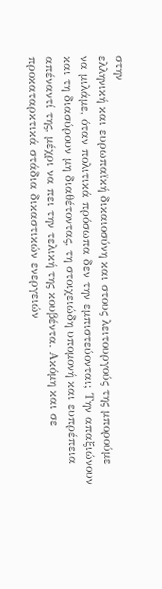στην
ελληνική και ευρωπαϊκή δικαιοσύνη και στους λειτουργούς της μπορούμε
να μιλάμε, όταν πολιτικά πρόσωπα δεν την εμπιστεύονται; Την απαξιώνουν
και τη διασύρουν μη διαθέτοντας, τη στοιχειώδη υπομονή και ευπρέπεια
απέναντί της, μέχρι να πει την τελική της κουβέντα. Ακόμη και σε
προκαταρκτικά στάδια δικαστικών ενεργειών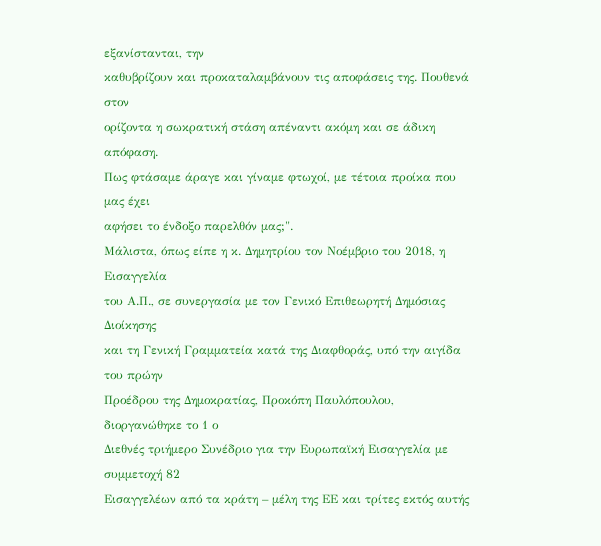εξανίστανται, την
καθυβρίζουν και προκαταλαμβάνουν τις αποφάσεις της. Πουθενά στον
ορίζοντα η σωκρατική στάση απέναντι ακόμη και σε άδικη απόφαση.
Πως φτάσαμε άραγε και γίναμε φτωχοί, με τέτοια προίκα που μας έχει
αφήσει το ένδοξο παρελθόν μας;".
Mάλιστα, όπως είπε η κ. Δημητρίου τον Νοέμβριο του 2018, η Εισαγγελία
του Α.Π., σε συνεργασία με τον Γενικό Επιθεωρητή Δημόσιας Διοίκησης
και τη Γενική Γραμματεία κατά της Διαφθοράς, υπό την αιγίδα του πρώην
Προέδρου της Δημοκρατίας, Προκόπη Παυλόπουλου, διοργανώθηκε το 1 ο
Διεθνές τριήμερο Συνέδριο για την Ευρωπαϊκή Εισαγγελία με συμμετοχή 82
Εισαγγελέων από τα κράτη – μέλη της ΕΕ και τρίτες εκτός αυτής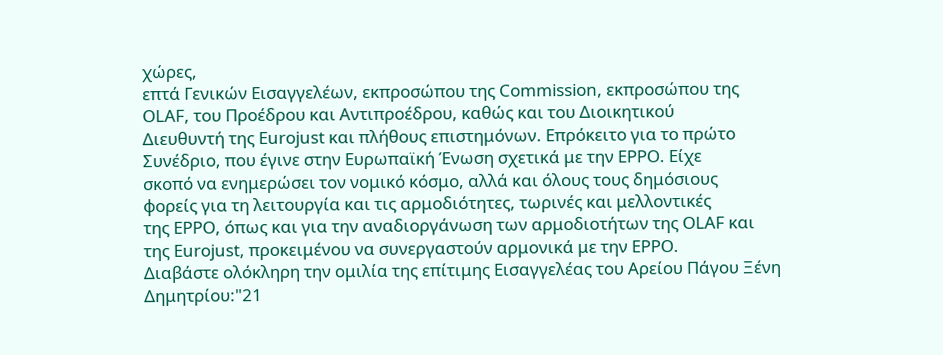χώρες,
επτά Γενικών Εισαγγελέων, εκπροσώπου της Commission, εκπροσώπου της
OLAF, του Προέδρου και Αντιπροέδρου, καθώς και του Διοικητικού
Διευθυντή της Eurojust και πλήθους επιστημόνων. Επρόκειτο για το πρώτο
Συνέδριο, που έγινε στην Ευρωπαϊκή Ένωση σχετικά με την EPPO. Eίχε
σκοπό να ενημερώσει τον νομικό κόσμο, αλλά και όλους τους δημόσιους
φορείς για τη λειτουργία και τις αρμοδιότητες, τωρινές και μελλοντικές
της EPPO, όπως και για την αναδιοργάνωση των αρμοδιοτήτων της OLAF και
της Eurojust, προκειμένου να συνεργαστούν αρμονικά με την EPPO.
Διαβάστε ολόκληρη την ομιλία της επίτιμης Εισαγγελέας του Αρείου Πάγου Ξένη
Δημητρίου:"21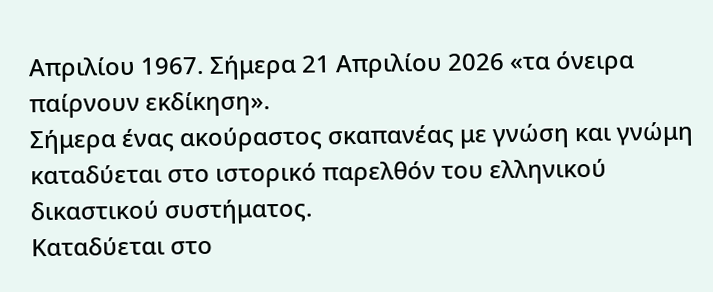Απριλίου 1967. Σήμερα 21 Απριλίου 2026 «τα όνειρα παίρνουν εκδίκηση».
Σήμερα ένας ακούραστος σκαπανέας με γνώση και γνώμη καταδύεται στο ιστορικό παρελθόν του ελληνικού δικαστικού συστήματος.
Καταδύεται στο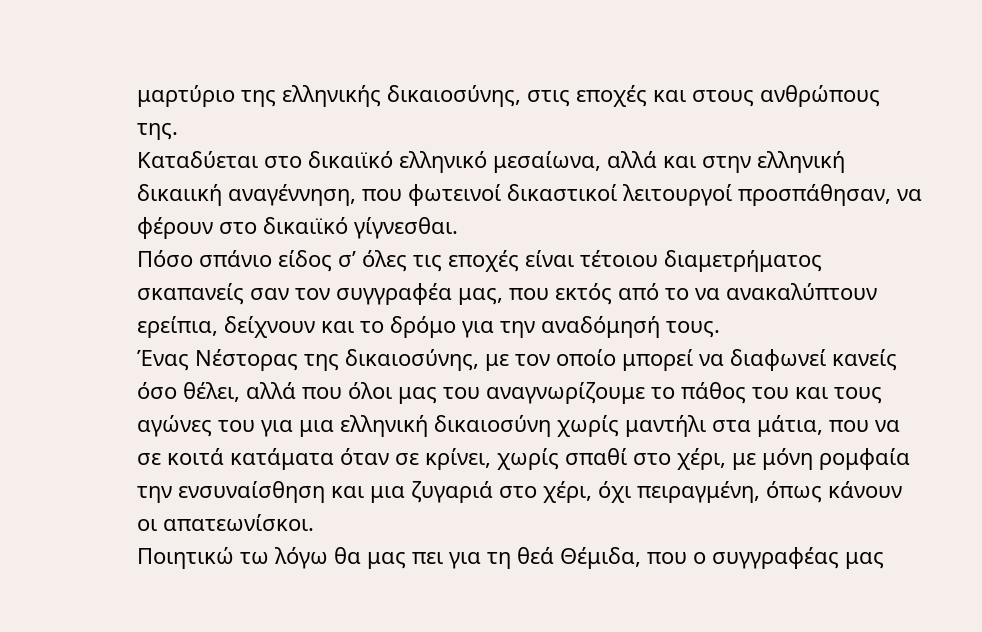μαρτύριο της ελληνικής δικαιοσύνης, στις εποχές και στους ανθρώπους της.
Καταδύεται στο δικαιϊκό ελληνικό μεσαίωνα, αλλά και στην ελληνική δικαιική αναγέννηση, που φωτεινοί δικαστικοί λειτουργοί προσπάθησαν, να φέρουν στο δικαιϊκό γίγνεσθαι.
Πόσο σπάνιο είδος σ’ όλες τις εποχές είναι τέτοιου διαμετρήματος σκαπανείς σαν τον συγγραφέα μας, που εκτός από το να ανακαλύπτουν ερείπια, δείχνουν και το δρόμο για την αναδόμησή τους.
Ένας Νέστορας της δικαιοσύνης, με τον οποίο μπορεί να διαφωνεί κανείς όσο θέλει, αλλά που όλοι μας του αναγνωρίζουμε το πάθος του και τους αγώνες του για μια ελληνική δικαιοσύνη χωρίς μαντήλι στα μάτια, που να σε κοιτά κατάματα όταν σε κρίνει, χωρίς σπαθί στο χέρι, με μόνη ρομφαία την ενσυναίσθηση και μια ζυγαριά στο χέρι, όχι πειραγμένη, όπως κάνουν οι απατεωνίσκοι.
Ποιητικώ τω λόγω θα μας πει για τη θεά Θέμιδα, που ο συγγραφέας μας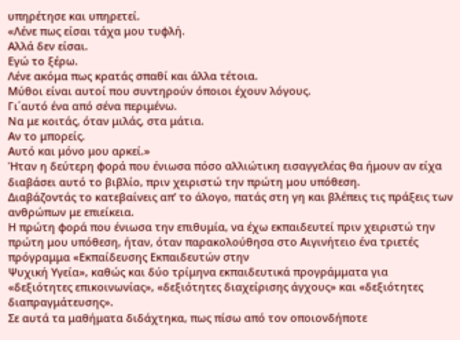υπηρέτησε και υπηρετεί.
«Λένε πως είσαι τάχα μου τυφλή.
Αλλά δεν είσαι.
Εγώ το ξέρω.
Λένε ακόμα πως κρατάς σπαθί και άλλα τέτοια.
Μύθοι είναι αυτοί που συντηρούν όποιοι έχουν λόγους.
Γι΄αυτό ένα από σένα περιμένω.
Να με κοιτάς, όταν μιλάς, στα μάτια.
Αν το μπορείς.
Αυτό και μόνο μου αρκεί.»
Ήταν η δεύτερη φορά που ένιωσα πόσο αλλιώτικη εισαγγελέας θα ήμουν αν είχα διαβάσει αυτό το βιβλίο, πριν χειριστώ την πρώτη μου υπόθεση.
Διαβάζοντάς το κατεβαίνεις απ’ το άλογο, πατάς στη γη και βλέπεις τις πράξεις των ανθρώπων με επιείκεια.
Η πρώτη φορά που ένιωσα την επιθυμία, να έχω εκπαιδευτεί πριν χειριστώ την πρώτη μου υπόθεση, ήταν, όταν παρακολούθησα στο Αιγινήτειο ένα τριετές πρόγραμμα «Εκπαίδευσης Εκπαιδευτών στην
Ψυχική Υγεία», καθώς και δύο τρίμηνα εκπαιδευτικά προγράμματα για
«δεξιότητες επικοινωνίας», «δεξιότητες διαχείρισης άγχους» και «δεξιότητες διαπραγμάτευσης».
Σε αυτά τα μαθήματα διδάχτηκα, πως πίσω από τον οποιονδήποτε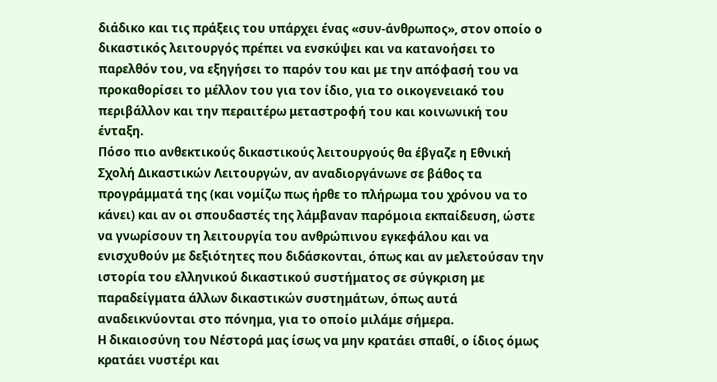διάδικο και τις πράξεις του υπάρχει ένας «συν-άνθρωπος», στον οποίο ο δικαστικός λειτουργός πρέπει να ενσκύψει και να κατανοήσει το
παρελθόν του, να εξηγήσει το παρόν του και με την απόφασή του να προκαθορίσει το μέλλον του για τον ίδιο, για το οικογενειακό του περιβάλλον και την περαιτέρω μεταστροφή του και κοινωνική του
ένταξη.
Πόσο πιο ανθεκτικούς δικαστικούς λειτουργούς θα έβγαζε η Εθνική Σχολή Δικαστικών Λειτουργών, αν αναδιοργάνωνε σε βάθος τα προγράμματά της (και νομίζω πως ήρθε το πλήρωμα του χρόνου να το
κάνει) και αν οι σπουδαστές της λάμβαναν παρόμοια εκπαίδευση, ώστε να γνωρίσουν τη λειτουργία του ανθρώπινου εγκεφάλου και να ενισχυθούν με δεξιότητες που διδάσκονται, όπως και αν μελετούσαν την ιστορία του ελληνικού δικαστικού συστήματος σε σύγκριση με παραδείγματα άλλων δικαστικών συστημάτων, όπως αυτά αναδεικνύονται στο πόνημα, για το οποίο μιλάμε σήμερα.
Η δικαιοσύνη του Νέστορά μας ίσως να μην κρατάει σπαθί, ο ίδιος όμως κρατάει νυστέρι και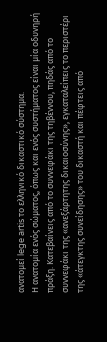ανατομεί lege artis το ελληνικό δικαστικό σύστημα.
Η ανατομία ενός σώματος, όπως και ενός συστήματος είναι μία οδυνηρή πράξη. Κατεβαίνεις από το συννεφάκι της τηβέννου, πηδάς από το συννεφάκι της «ανεξάρτητης δικαιοσύνης», εγκαταλείπεις το περιστέρι της «άτεγκτης συνείδησης» του δικαστή και πέφτεις από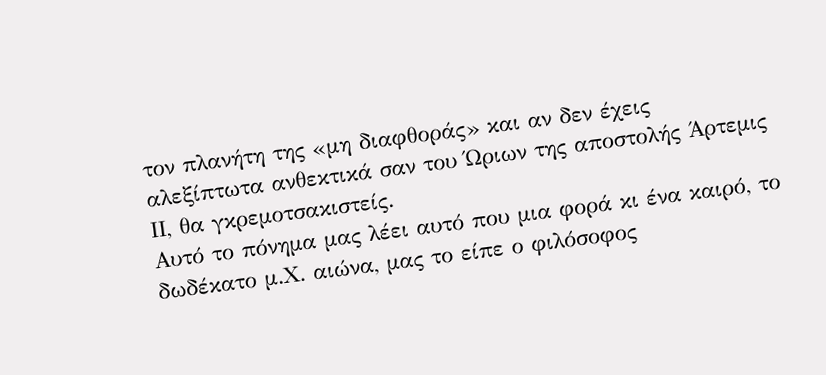τον πλανήτη της «μη διαφθοράς» και αν δεν έχεις αλεξίπτωτα ανθεκτικά σαν του Ώριων της αποστολής Άρτεμις ΙΙ, θα γκρεμοτσακιστείς.
Αυτό το πόνημα μας λέει αυτό που μια φορά κι ένα καιρό, το δωδέκατο μ.Χ. αιώνα, μας το είπε ο φιλόσοφος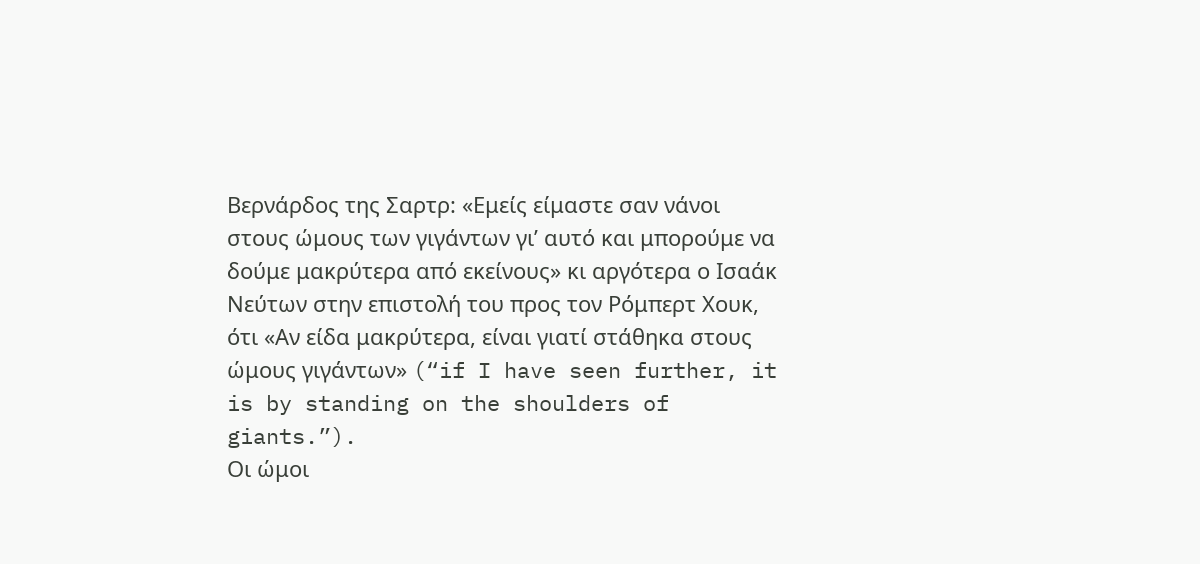Βερνάρδος της Σαρτρ: «Εμείς είμαστε σαν νάνοι στους ώμους των γιγάντων γι’ αυτό και μπορούμε να δούμε μακρύτερα από εκείνους» κι αργότερα ο Ισαάκ Νεύτων στην επιστολή του προς τον Ρόμπερτ Χουκ, ότι «Αν είδα μακρύτερα, είναι γιατί στάθηκα στους ώμους γιγάντων» (“if I have seen further, it is by standing on the shoulders of giants.”).
Οι ώμοι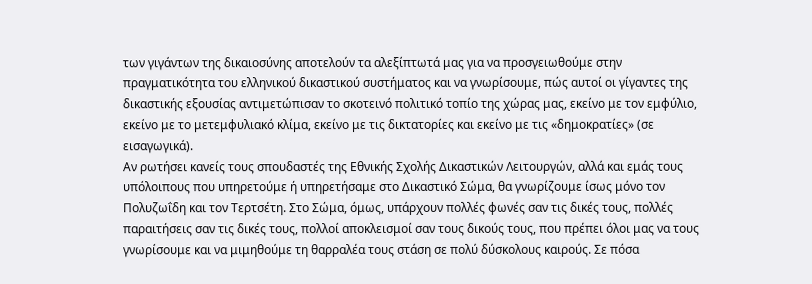των γιγάντων της δικαιοσύνης αποτελούν τα αλεξίπτωτά μας για να προσγειωθούμε στην πραγματικότητα του ελληνικού δικαστικού συστήματος και να γνωρίσουμε, πώς αυτοί οι γίγαντες της δικαστικής εξουσίας αντιμετώπισαν το σκοτεινό πολιτικό τοπίο της χώρας μας, εκείνο με τον εμφύλιο, εκείνο με το μετεμφυλιακό κλίμα, εκείνο με τις δικτατορίες και εκείνο με τις «δημοκρατίες» (σε εισαγωγικά).
Αν ρωτήσει κανείς τους σπουδαστές της Εθνικής Σχολής Δικαστικών Λειτουργών, αλλά και εμάς τους υπόλοιπους που υπηρετούμε ή υπηρετήσαμε στο Δικαστικό Σώμα, θα γνωρίζουμε ίσως μόνο τον Πολυζωΐδη και τον Τερτσέτη. Στο Σώμα, όμως, υπάρχουν πολλές φωνές σαν τις δικές τους, πολλές παραιτήσεις σαν τις δικές τους, πολλοί αποκλεισμοί σαν τους δικούς τους, που πρέπει όλοι μας να τους
γνωρίσουμε και να μιμηθούμε τη θαρραλέα τους στάση σε πολύ δύσκολους καιρούς. Σε πόσα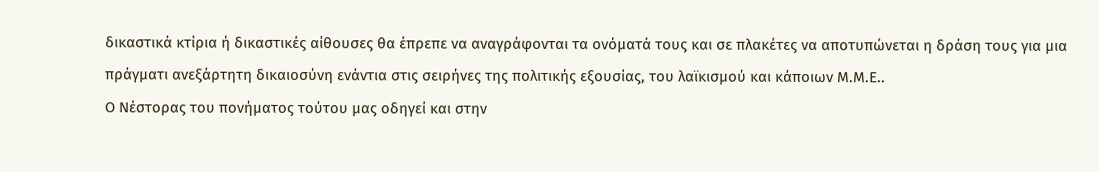δικαστικά κτίρια ή δικαστικές αίθουσες θα έπρεπε να αναγράφονται τα ονόματά τους και σε πλακέτες να αποτυπώνεται η δράση τους για μια πράγματι ανεξάρτητη δικαιοσύνη ενάντια στις σειρήνες της πολιτικής εξουσίας, του λαϊκισμού και κάποιων Μ.Μ.Ε..
Ο Νέστορας του πονήματος τούτου μας οδηγεί και στην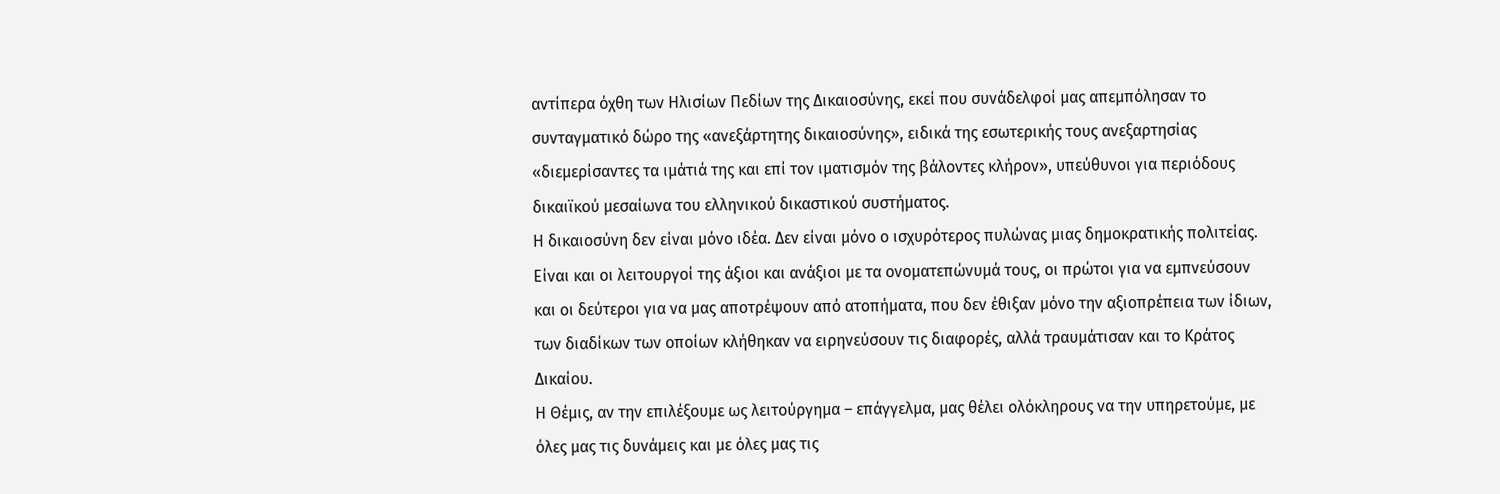αντίπερα όχθη των Ηλισίων Πεδίων της Δικαιοσύνης, εκεί που συνάδελφοί μας απεμπόλησαν το συνταγματικό δώρο της «ανεξάρτητης δικαιοσύνης», ειδικά της εσωτερικής τους ανεξαρτησίας «διεμερίσαντες τα ιμάτιά της και επί τον ιματισμόν της βάλοντες κλήρον», υπεύθυνοι για περιόδους δικαιϊκού μεσαίωνα του ελληνικού δικαστικού συστήματος.
Η δικαιοσύνη δεν είναι μόνο ιδέα. Δεν είναι μόνο ο ισχυρότερος πυλώνας μιας δημοκρατικής πολιτείας. Είναι και οι λειτουργοί της άξιοι και ανάξιοι με τα ονοματεπώνυμά τους, οι πρώτοι για να εμπνεύσουν και οι δεύτεροι για να μας αποτρέψουν από ατοπήματα, που δεν έθιξαν μόνο την αξιοπρέπεια των ίδιων, των διαδίκων των οποίων κλήθηκαν να ειρηνεύσουν τις διαφορές, αλλά τραυμάτισαν και το Κράτος Δικαίου.
Η Θέμις, αν την επιλέξουμε ως λειτούργημα – επάγγελμα, μας θέλει ολόκληρους να την υπηρετούμε, με όλες μας τις δυνάμεις και με όλες μας τις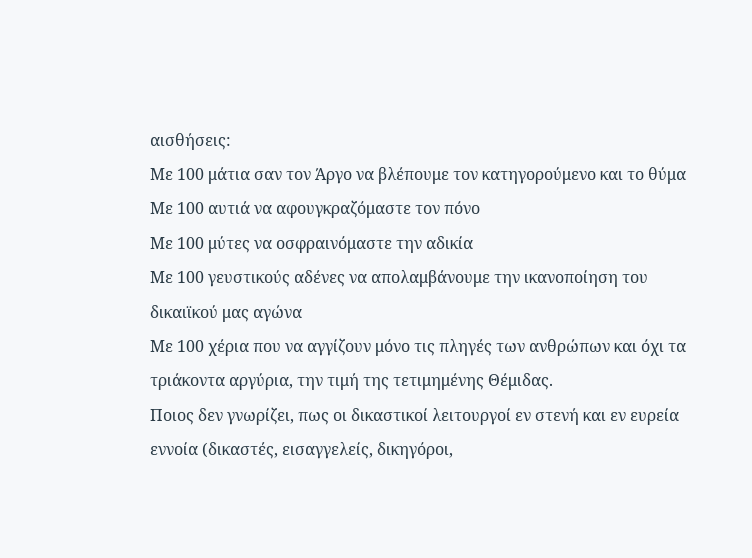αισθήσεις:
Με 100 μάτια σαν τον Άργο να βλέπουμε τον κατηγορούμενο και το θύμα
Με 100 αυτιά να αφουγκραζόμαστε τον πόνο
Με 100 μύτες να οσφραινόμαστε την αδικία
Με 100 γευστικούς αδένες να απολαμβάνουμε την ικανοποίηση του δικαιϊκού μας αγώνα
Με 100 χέρια που να αγγίζουν μόνο τις πληγές των ανθρώπων και όχι τα τριάκοντα αργύρια, την τιμή της τετιμημένης Θέμιδας.
Ποιος δεν γνωρίζει, πως οι δικαστικοί λειτουργοί εν στενή και εν ευρεία εννοία (δικαστές, εισαγγελείς, δικηγόροι,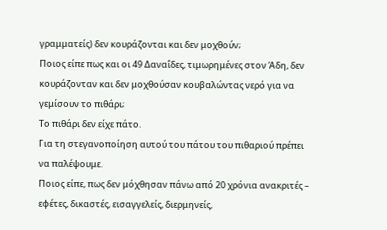γραμματείς) δεν κουράζονται και δεν μοχθούν;
Ποιος είπε πως και οι 49 Δαναΐδες, τιμωρημένες στον Άδη, δεν κουράζονταν και δεν μοχθούσαν κουβαλώντας νερό για να γεμίσουν το πιθάρι;
Το πιθάρι δεν είχε πάτο.
Για τη στεγανοποίηση αυτού του πάτου του πιθαριού πρέπει να παλέψουμε.
Ποιος είπε, πως δεν μόχθησαν πάνω από 20 χρόνια ανακριτές – εφέτες, δικαστές, εισαγγελείς, διερμηνείς,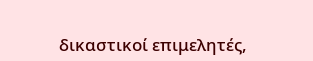δικαστικοί επιμελητές,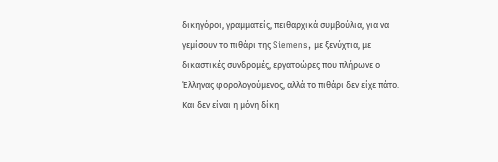δικηγόροι, γραμματείς, πειθαρχικά συμβούλια, για να γεμίσουν το πιθάρι της Siemens, με ξενύχτια, με δικαστικές συνδρομές, εργατοώρες που πλήρωνε ο Έλληνας φορολογούμενος, αλλά το πιθάρι δεν είχε πάτο.
Και δεν είναι η μόνη δίκη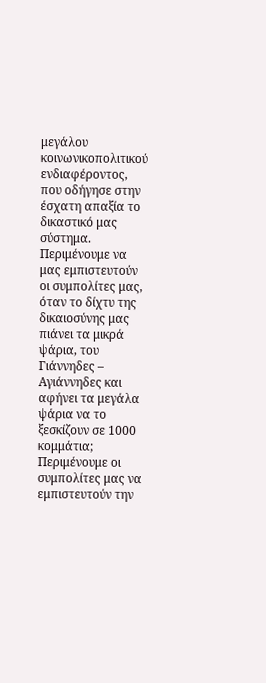μεγάλου κοινωνικοπολιτικού ενδιαφέροντος, που οδήγησε στην έσχατη απαξία το δικαστικό μας σύστημα.
Περιμένουμε να μας εμπιστευτούν οι συμπολίτες μας, όταν το δίχτυ της δικαιοσύνης μας πιάνει τα μικρά ψάρια, του Γιάννηδες – Αγιάννηδες και αφήνει τα μεγάλα ψάρια να το ξεσκίζουν σε 1000 κομμάτια;
Περιμένουμε οι συμπολίτες μας να εμπιστευτούν την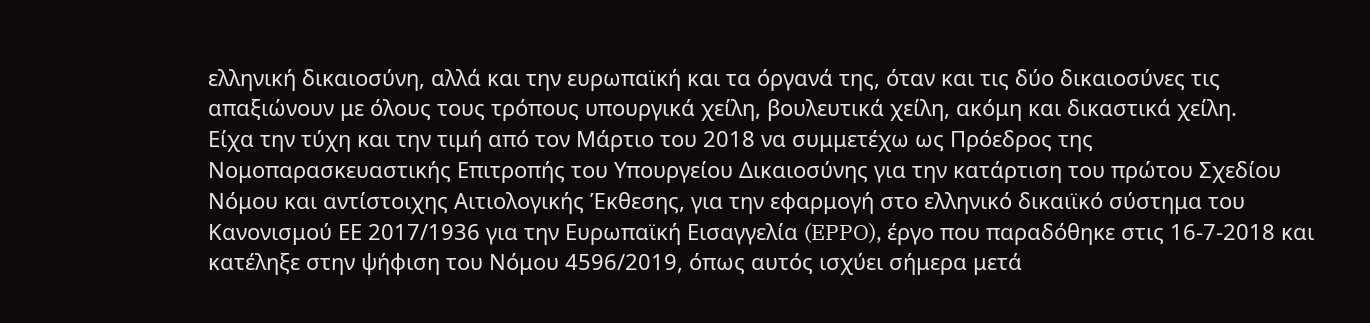ελληνική δικαιοσύνη, αλλά και την ευρωπαϊκή και τα όργανά της, όταν και τις δύο δικαιοσύνες τις απαξιώνουν με όλους τους τρόπους υπουργικά χείλη, βουλευτικά χείλη, ακόμη και δικαστικά χείλη.
Είχα την τύχη και την τιμή από τον Μάρτιο του 2018 να συμμετέχω ως Πρόεδρος της Νομοπαρασκευαστικής Επιτροπής του Υπουργείου Δικαιοσύνης για την κατάρτιση του πρώτου Σχεδίου Νόμου και αντίστοιχης Αιτιολογικής Έκθεσης, για την εφαρμογή στο ελληνικό δικαιϊκό σύστημα του Κανονισμού ΕΕ 2017/1936 για την Ευρωπαϊκή Εισαγγελία (EPPO), έργο που παραδόθηκε στις 16-7-2018 και κατέληξε στην ψήφιση του Νόμου 4596/2019, όπως αυτός ισχύει σήμερα μετά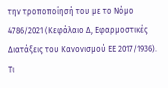την τροποποίησή του με το Νόμο 4786/2021 (Κεφάλαιο Δ, Εφαρμοστικές Διατάξεις του Κανονισμού ΕΕ 2017/1936).
Τι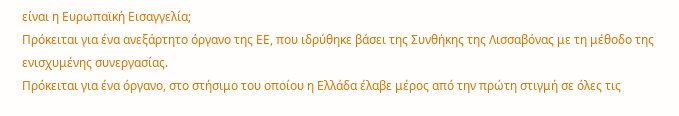είναι η Ευρωπαϊκή Εισαγγελία;
Πρόκειται για ένα ανεξάρτητο όργανο της ΕΕ, που ιδρύθηκε βάσει της Συνθήκης της Λισσαβόνας με τη μέθοδο της ενισχυμένης συνεργασίας.
Πρόκειται για ένα όργανο, στο στήσιμο του οποίου η Ελλάδα έλαβε μέρος από την πρώτη στιγμή σε όλες τις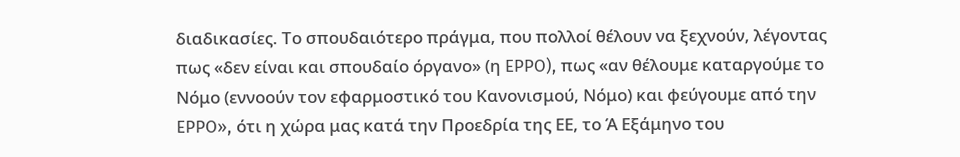διαδικασίες. Το σπουδαιότερο πράγμα, που πολλοί θέλουν να ξεχνούν, λέγοντας πως «δεν είναι και σπουδαίο όργανο» (η EPPO), πως «αν θέλουμε καταργούμε το Νόμο (εννοούν τον εφαρμοστικό του Κανονισμού, Νόμο) και φεύγουμε από την EPPO», ότι η χώρα μας κατά την Προεδρία της ΕΕ, το Ά Εξάμηνο του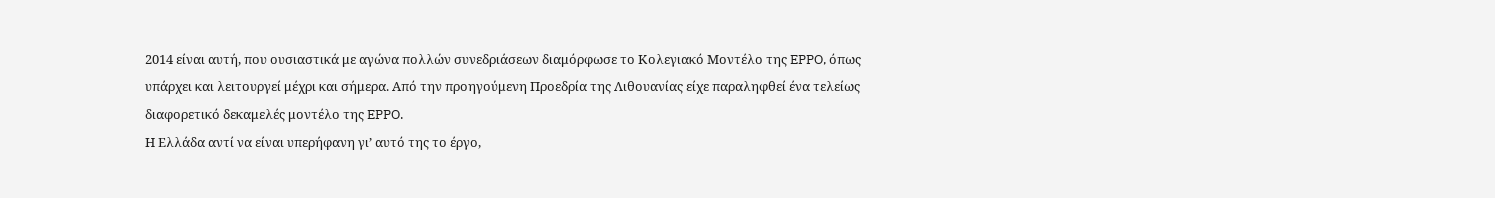2014 είναι αυτή, που ουσιαστικά με αγώνα πολλών συνεδριάσεων διαμόρφωσε το Κολεγιακό Μοντέλο της EPPO, όπως υπάρχει και λειτουργεί μέχρι και σήμερα. Από την προηγούμενη Προεδρία της Λιθουανίας είχε παραληφθεί ένα τελείως διαφορετικό δεκαμελές μοντέλο της EPPO.
Η Ελλάδα αντί να είναι υπερήφανη γι’ αυτό της το έργο,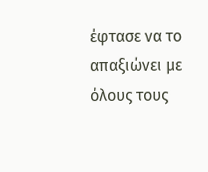έφτασε να το απαξιώνει με όλους τους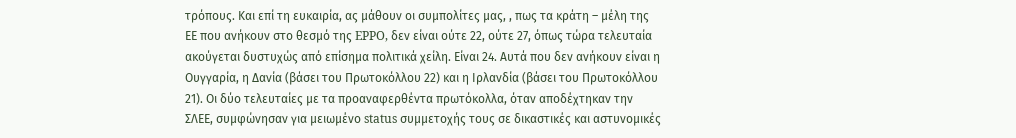τρόπους. Και επί τη ευκαιρία, ας μάθουν οι συμπολίτες μας, , πως τα κράτη – μέλη της ΕΕ που ανήκουν στο θεσμό της EPPO, δεν είναι ούτε 22, ούτε 27, όπως τώρα τελευταία ακούγεται δυστυχώς από επίσημα πολιτικά χείλη. Είναι 24. Αυτά που δεν ανήκουν είναι η Ουγγαρία, η Δανία (βάσει του Πρωτοκόλλου 22) και η Ιρλανδία (βάσει του Πρωτοκόλλου 21). Οι δύο τελευταίες με τα προαναφερθέντα πρωτόκολλα, όταν αποδέχτηκαν την ΣΛΕΕ, συμφώνησαν για μειωμένο status συμμετοχής τους σε δικαστικές και αστυνομικές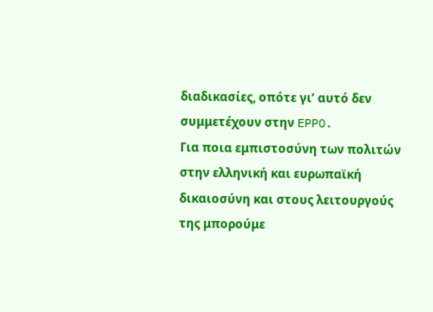διαδικασίες, οπότε γι’ αυτό δεν συμμετέχουν στην EPPO.
Για ποια εμπιστοσύνη των πολιτών στην ελληνική και ευρωπαϊκή δικαιοσύνη και στους λειτουργούς της μπορούμε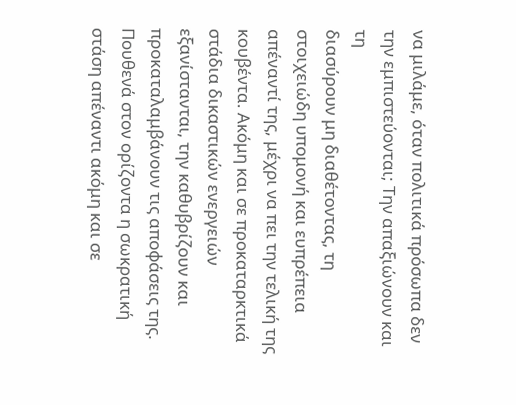να μιλάμε, όταν πολιτικά πρόσωπα δεν την εμπιστεύονται; Την απαξιώνουν και τη
διασύρουν μη διαθέτοντας, τη στοιχειώδη υπομονή και ευπρέπεια απέναντί της, μέχρι να πει την τελική της κουβέντα. Ακόμη και σε προκαταρκτικά στάδια δικαστικών ενεργειών εξανίστανται, την καθυβρίζουν και προκαταλαμβάνουν τις αποφάσεις της. Πουθενά στον ορίζοντα η σωκρατική στάση απέναντι ακόμη και σε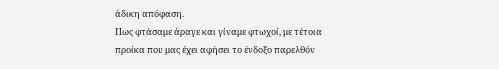άδικη απόφαση.
Πως φτάσαμε άραγε και γίναμε φτωχοί, με τέτοια προίκα που μας έχει αφήσει το ένδοξο παρελθόν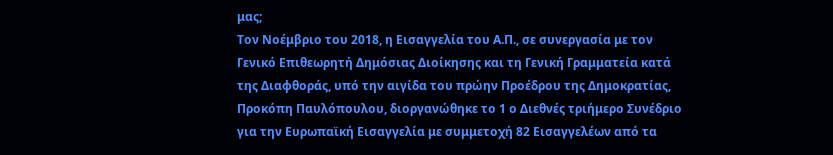μας;
Τον Νοέμβριο του 2018, η Εισαγγελία του Α.Π., σε συνεργασία με τον Γενικό Επιθεωρητή Δημόσιας Διοίκησης και τη Γενική Γραμματεία κατά της Διαφθοράς, υπό την αιγίδα του πρώην Προέδρου της Δημοκρατίας, Προκόπη Παυλόπουλου, διοργανώθηκε το 1 ο Διεθνές τριήμερο Συνέδριο για την Ευρωπαϊκή Εισαγγελία με συμμετοχή 82 Εισαγγελέων από τα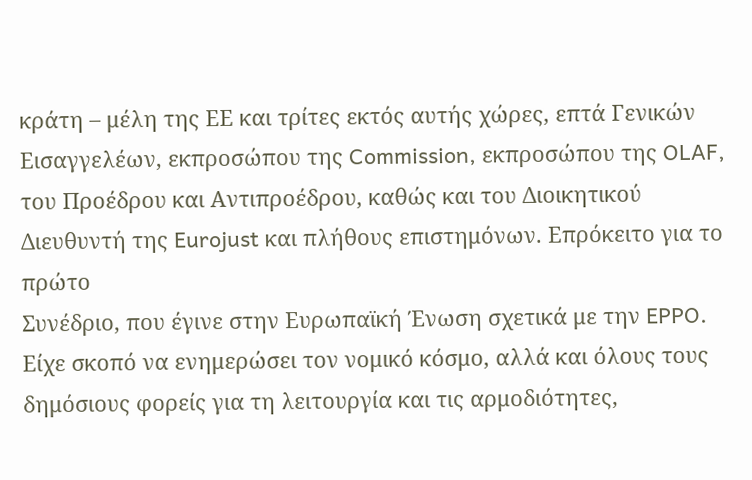κράτη – μέλη της ΕΕ και τρίτες εκτός αυτής χώρες, επτά Γενικών Εισαγγελέων, εκπροσώπου της Commission, εκπροσώπου της OLAF,
του Προέδρου και Αντιπροέδρου, καθώς και του Διοικητικού Διευθυντή της Eurojust και πλήθους επιστημόνων. Επρόκειτο για το πρώτο
Συνέδριο, που έγινε στην Ευρωπαϊκή Ένωση σχετικά με την EPPO. Eίχε σκοπό να ενημερώσει τον νομικό κόσμο, αλλά και όλους τους δημόσιους φορείς για τη λειτουργία και τις αρμοδιότητες,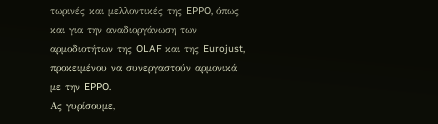τωρινές και μελλοντικές της EPPO, όπως και για την αναδιοργάνωση των αρμοδιοτήτων της OLAF και της Eurojust, προκειμένου να συνεργαστούν αρμονικά με την EPPO.
Ας γυρίσουμε,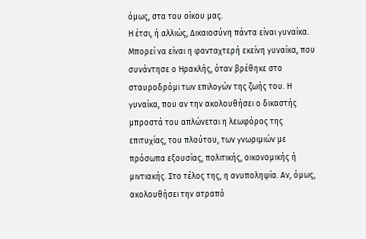όμως, στα του οίκου μας.
Η έτσι, ή αλλιώς, Δικαιοσύνη πάντα είναι γυναίκα.
Μπορεί να είναι η φανταχτερή εκείνη γυναίκα, που συνάντησε ο Ηρακλής, όταν βρέθηκε στο σταυροδρόμι των επιλογών της ζωής του. Η γυναίκα, που αν την ακολουθήσει ο δικαστής μπροστά του απλώνεται η λεωφόρος της επιτυχίας, του πλούτου, των γνωριμιών με πρόσωπα εξουσίας, πολιτικής, οικονομικής ή μιντιακής. Στο τέλος της, η ανυποληψία. Αν, όμως, ακολουθήσει την ατραπό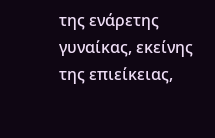της ενάρετης γυναίκας, εκείνης της επιείκειας,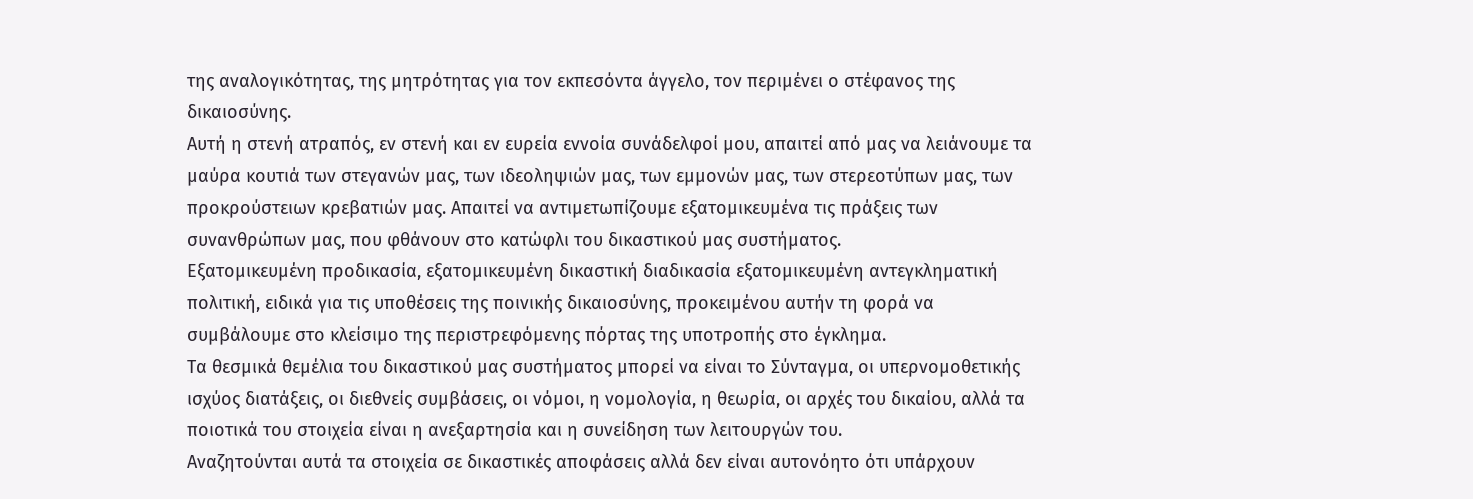της αναλογικότητας, της μητρότητας για τον εκπεσόντα άγγελο, τον περιμένει ο στέφανος της δικαιοσύνης.
Αυτή η στενή ατραπός, εν στενή και εν ευρεία εννοία συνάδελφοί μου, απαιτεί από μας να λειάνουμε τα μαύρα κουτιά των στεγανών μας, των ιδεοληψιών μας, των εμμονών μας, των στερεοτύπων μας, των
προκρούστειων κρεβατιών μας. Απαιτεί να αντιμετωπίζουμε εξατομικευμένα τις πράξεις των συνανθρώπων μας, που φθάνουν στο κατώφλι του δικαστικού μας συστήματος.
Εξατομικευμένη προδικασία, εξατομικευμένη δικαστική διαδικασία εξατομικευμένη αντεγκληματική πολιτική, ειδικά για τις υποθέσεις της ποινικής δικαιοσύνης, προκειμένου αυτήν τη φορά να συμβάλουμε στο κλείσιμο της περιστρεφόμενης πόρτας της υποτροπής στο έγκλημα.
Τα θεσμικά θεμέλια του δικαστικού μας συστήματος μπορεί να είναι το Σύνταγμα, οι υπερνομοθετικής ισχύος διατάξεις, οι διεθνείς συμβάσεις, οι νόμοι, η νομολογία, η θεωρία, οι αρχές του δικαίου, αλλά τα ποιοτικά του στοιχεία είναι η ανεξαρτησία και η συνείδηση των λειτουργών του.
Αναζητούνται αυτά τα στοιχεία σε δικαστικές αποφάσεις αλλά δεν είναι αυτονόητο ότι υπάρχουν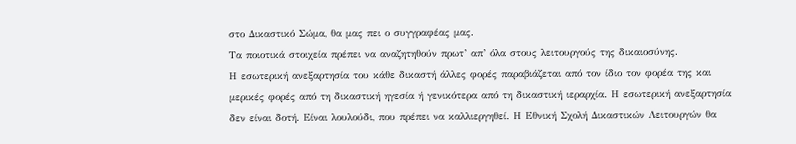στο Δικαστικό Σώμα, θα μας πει ο συγγραφέας μας.
Τα ποιοτικά στοιχεία πρέπει να αναζητηθούν πρωτ’ απ’ όλα στους λειτουργούς της δικαιοσύνης.
Η εσωτερική ανεξαρτησία του κάθε δικαστή άλλες φορές παραβιάζεται από τον ίδιο τον φορέα της και μερικές φορές από τη δικαστική ηγεσία ή γενικότερα από τη δικαστική ιεραρχία. Η εσωτερική ανεξαρτησία δεν είναι δοτή. Είναι λουλούδι, που πρέπει να καλλιεργηθεί. Η Εθνική Σχολή Δικαστικών Λειτουργών θα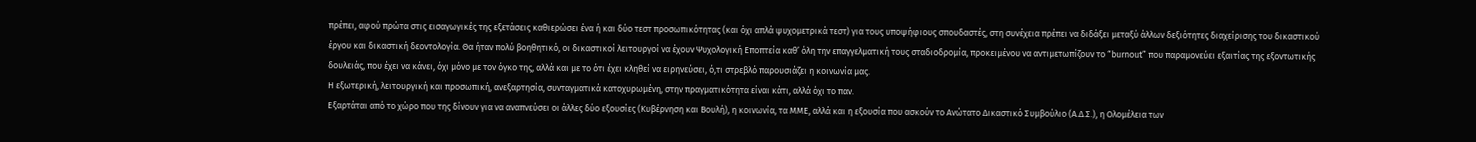πρέπει, αφού πρώτα στις εισαγωγικές της εξετάσεις καθιερώσει ένα ή και δύο τεστ προσωπικότητας (και όχι απλά ψυχομετρικά τεστ) για τους υποψήφιους σπουδαστές, στη συνέχεια πρέπει να διδάξει μεταξύ άλλων δεξιότητες διαχείρισης του δικαστικού έργου και δικαστική δεοντολογία. Θα ήταν πολύ βοηθητικό, οι δικαστικοί λειτουργοί να έχουν Ψυχολογική Εποπτεία καθ’ όλη την επαγγελματική τους σταδιοδρομία, προκειμένου να αντιμετωπίζουν το “burnout” που παραμονεύει εξαιτίας της εξοντωτικής δουλειάς, που έχει να κάνει, όχι μόνο με τον όγκο της, αλλά και με το ότι έχει κληθεί να ειρηνεύσει, ό,τι στρεβλό παρουσιάζει η κοινωνία μας.
Η εξωτερική, λειτουργική και προσωπική, ανεξαρτησία, συνταγματικά κατοχυρωμένη, στην πραγματικότητα είναι κάτι, αλλά όχι το παν.
Εξαρτάται από το χώρο που της δίνουν για να αναπνεύσει οι άλλες δύο εξουσίες (Κυβέρνηση και Βουλή), η κοινωνία, τα ΜΜΕ, αλλά και η εξουσία που ασκούν το Ανώτατο Δικαστικό Συμβούλιο (Α.Δ.Σ.), η Ολομέλεια των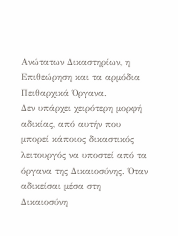Ανώτατων Δικαστηρίων, η Επιθεώρηση και τα αρμόδια Πειθαρχικά Όργανα.
Δεν υπάρχει χειρότερη μορφή αδικίας, από αυτήν που μπορεί κάποιος δικαστικός λειτουργός να υποστεί από τα όργανα της Δικαιοσύνης. Όταν αδικείσαι μέσα στη Δικαιοσύνη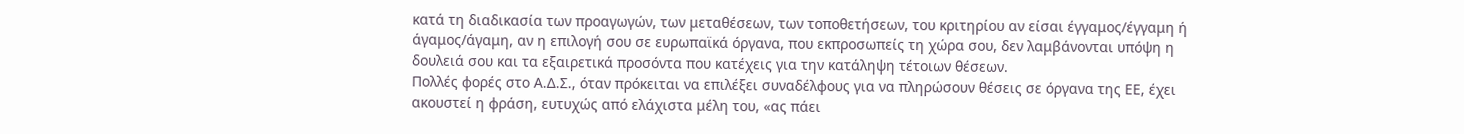κατά τη διαδικασία των προαγωγών, των μεταθέσεων, των τοποθετήσεων, του κριτηρίου αν είσαι έγγαμος/έγγαμη ή άγαμος/άγαμη, αν η επιλογή σου σε ευρωπαϊκά όργανα, που εκπροσωπείς τη χώρα σου, δεν λαμβάνονται υπόψη η δουλειά σου και τα εξαιρετικά προσόντα που κατέχεις για την κατάληψη τέτοιων θέσεων.
Πολλές φορές στο Α.Δ.Σ., όταν πρόκειται να επιλέξει συναδέλφους για να πληρώσουν θέσεις σε όργανα της ΕΕ, έχει ακουστεί η φράση, ευτυχώς από ελάχιστα μέλη του, «ας πάει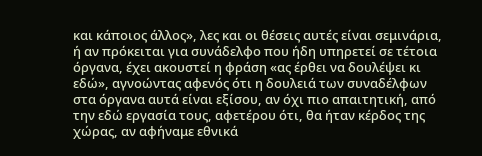και κάποιος άλλος», λες και οι θέσεις αυτές είναι σεμινάρια, ή αν πρόκειται για συνάδελφο που ήδη υπηρετεί σε τέτοια όργανα, έχει ακουστεί η φράση «ας έρθει να δουλέψει κι εδώ», αγνοώντας αφενός ότι η δουλειά των συναδέλφων στα όργανα αυτά είναι εξίσου, αν όχι πιο απαιτητική, από την εδώ εργασία τους, αφετέρου ότι, θα ήταν κέρδος της χώρας, αν αφήναμε εθνικά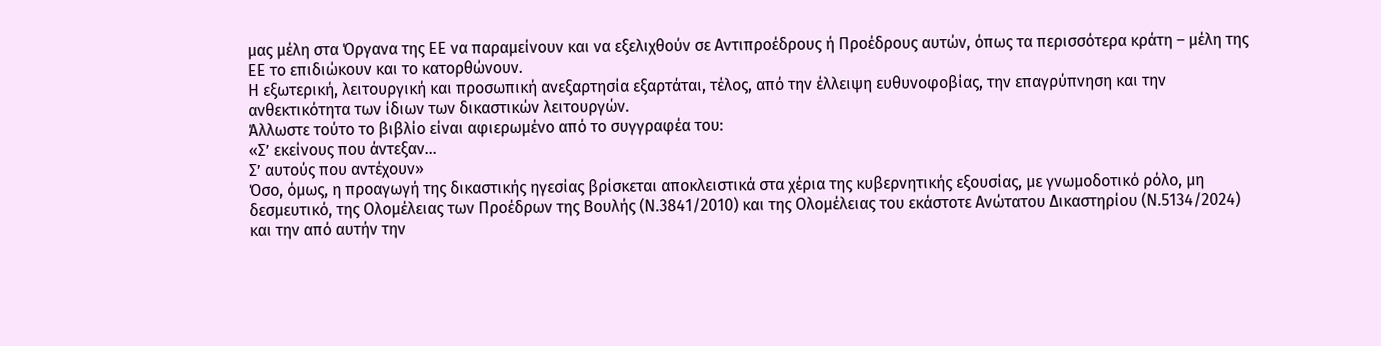μας μέλη στα Όργανα της ΕΕ να παραμείνουν και να εξελιχθούν σε Αντιπροέδρους ή Προέδρους αυτών, όπως τα περισσότερα κράτη – μέλη της ΕΕ το επιδιώκουν και το κατορθώνουν.
Η εξωτερική, λειτουργική και προσωπική ανεξαρτησία εξαρτάται, τέλος, από την έλλειψη ευθυνοφοβίας, την επαγρύπνηση και την ανθεκτικότητα των ίδιων των δικαστικών λειτουργών.
Άλλωστε τούτο το βιβλίο είναι αφιερωμένο από το συγγραφέα του:
«Σ’ εκείνους που άντεξαν…
Σ’ αυτούς που αντέχουν»
Όσο, όμως, η προαγωγή της δικαστικής ηγεσίας βρίσκεται αποκλειστικά στα χέρια της κυβερνητικής εξουσίας, με γνωμοδοτικό ρόλο, μη δεσμευτικό, της Ολομέλειας των Προέδρων της Βουλής (Ν.3841/2010) και της Ολομέλειας του εκάστοτε Ανώτατου Δικαστηρίου (Ν.5134/2024) και την από αυτήν την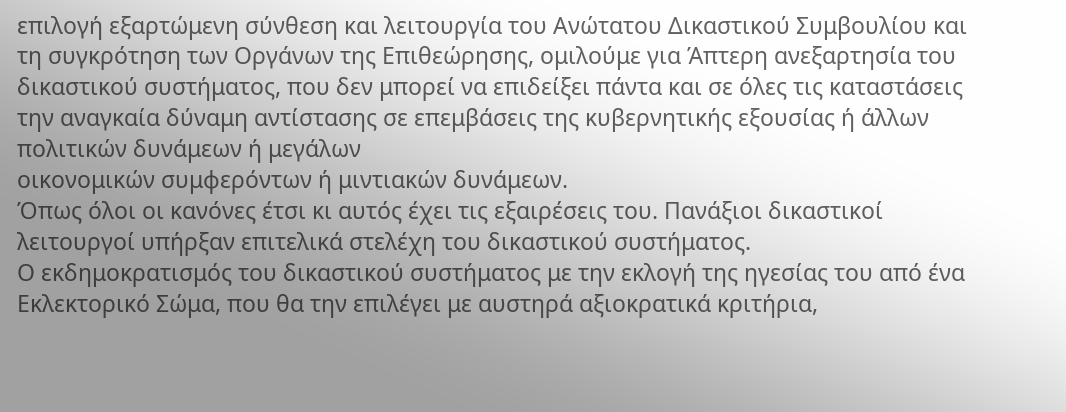επιλογή εξαρτώμενη σύνθεση και λειτουργία του Ανώτατου Δικαστικού Συμβουλίου και τη συγκρότηση των Οργάνων της Επιθεώρησης, ομιλούμε για Άπτερη ανεξαρτησία του δικαστικού συστήματος, που δεν μπορεί να επιδείξει πάντα και σε όλες τις καταστάσεις την αναγκαία δύναμη αντίστασης σε επεμβάσεις της κυβερνητικής εξουσίας ή άλλων πολιτικών δυνάμεων ή μεγάλων
οικονομικών συμφερόντων ή μιντιακών δυνάμεων.
Όπως όλοι οι κανόνες έτσι κι αυτός έχει τις εξαιρέσεις του. Πανάξιοι δικαστικοί λειτουργοί υπήρξαν επιτελικά στελέχη του δικαστικού συστήματος.
Ο εκδημοκρατισμός του δικαστικού συστήματος με την εκλογή της ηγεσίας του από ένα Εκλεκτορικό Σώμα, που θα την επιλέγει με αυστηρά αξιοκρατικά κριτήρια,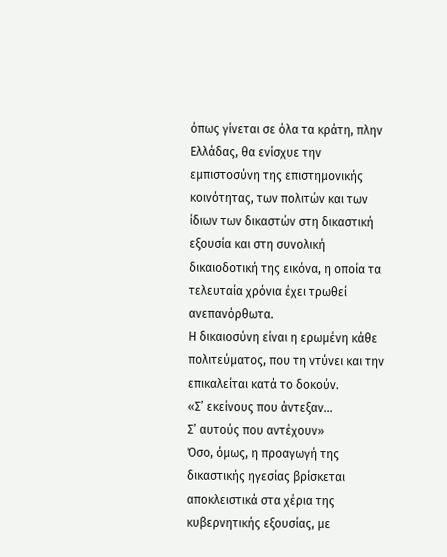όπως γίνεται σε όλα τα κράτη, πλην Ελλάδας, θα ενίσχυε την εμπιστοσύνη της επιστημονικής κοινότητας, των πολιτών και των ίδιων των δικαστών στη δικαστική εξουσία και στη συνολική δικαιοδοτική της εικόνα, η οποία τα τελευταία χρόνια έχει τρωθεί ανεπανόρθωτα.
Η δικαιοσύνη είναι η ερωμένη κάθε πολιτεύματος, που τη ντύνει και την επικαλείται κατά το δοκούν.
«Σ’ εκείνους που άντεξαν…
Σ’ αυτούς που αντέχουν»
Όσο, όμως, η προαγωγή της δικαστικής ηγεσίας βρίσκεται αποκλειστικά στα χέρια της κυβερνητικής εξουσίας, με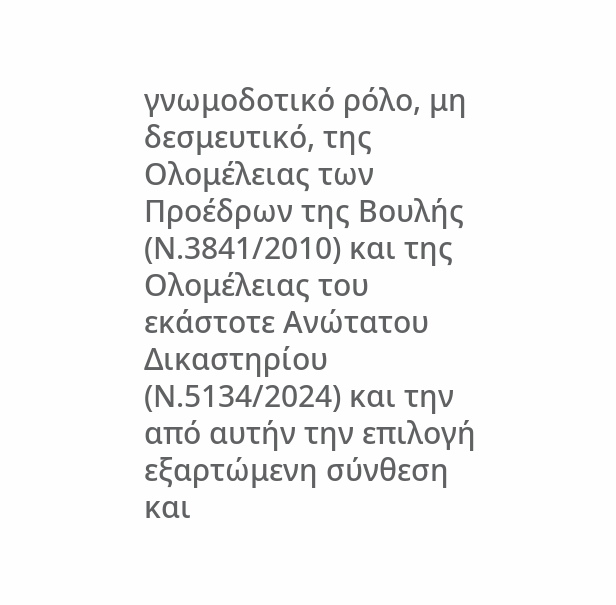γνωμοδοτικό ρόλο, μη δεσμευτικό, της Ολομέλειας των Προέδρων της Βουλής (Ν.3841/2010) και της Ολομέλειας του εκάστοτε Ανώτατου Δικαστηρίου (Ν.5134/2024) και την από αυτήν την επιλογή εξαρτώμενη σύνθεση και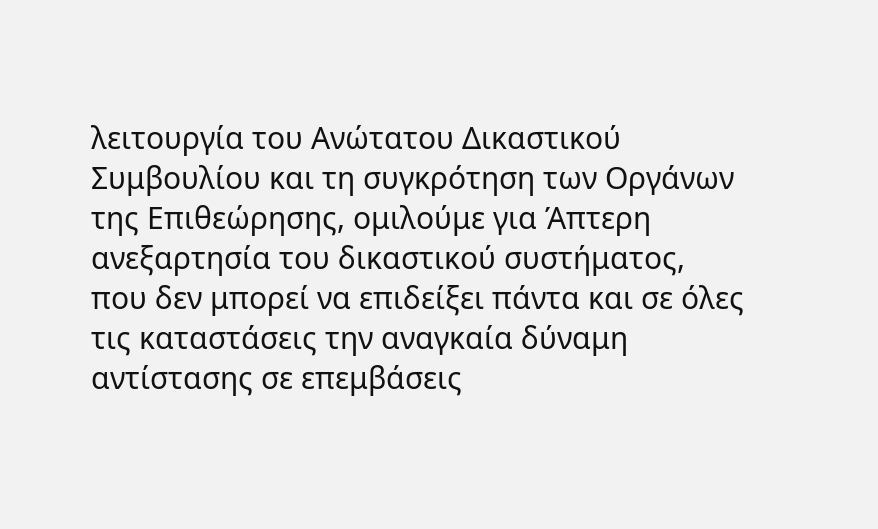λειτουργία του Ανώτατου Δικαστικού Συμβουλίου και τη συγκρότηση των Οργάνων της Επιθεώρησης, ομιλούμε για Άπτερη ανεξαρτησία του δικαστικού συστήματος, που δεν μπορεί να επιδείξει πάντα και σε όλες τις καταστάσεις την αναγκαία δύναμη αντίστασης σε επεμβάσεις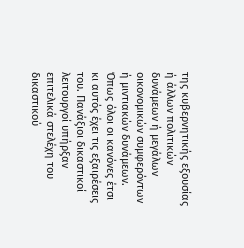της κυβερνητικής εξουσίας ή άλλων πολιτικών δυνάμεων ή μεγάλων
οικονομικών συμφερόντων ή μιντιακών δυνάμεων.
Όπως όλοι οι κανόνες έτσι κι αυτός έχει τις εξαιρέσεις του. Πανάξιοι δικαστικοί λειτουργοί υπήρξαν επιτελικά στελέχη του δικαστικού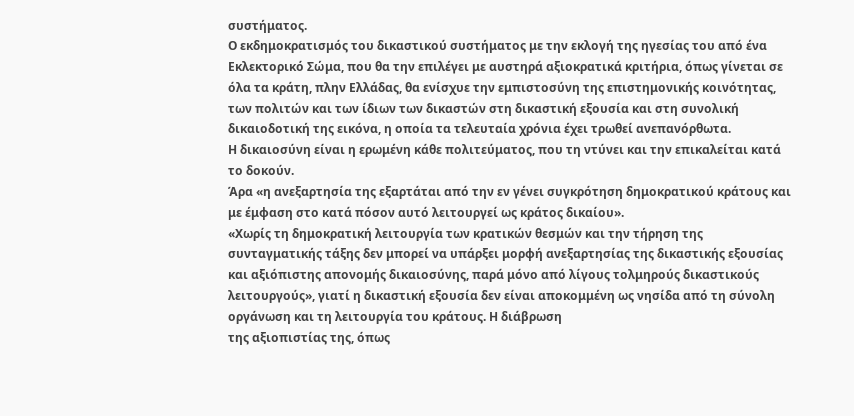συστήματος.
Ο εκδημοκρατισμός του δικαστικού συστήματος με την εκλογή της ηγεσίας του από ένα Εκλεκτορικό Σώμα, που θα την επιλέγει με αυστηρά αξιοκρατικά κριτήρια, όπως γίνεται σε όλα τα κράτη, πλην Ελλάδας, θα ενίσχυε την εμπιστοσύνη της επιστημονικής κοινότητας, των πολιτών και των ίδιων των δικαστών στη δικαστική εξουσία και στη συνολική δικαιοδοτική της εικόνα, η οποία τα τελευταία χρόνια έχει τρωθεί ανεπανόρθωτα.
Η δικαιοσύνη είναι η ερωμένη κάθε πολιτεύματος, που τη ντύνει και την επικαλείται κατά το δοκούν.
Άρα «η ανεξαρτησία της εξαρτάται από την εν γένει συγκρότηση δημοκρατικού κράτους και με έμφαση στο κατά πόσον αυτό λειτουργεί ως κράτος δικαίου».
«Χωρίς τη δημοκρατική λειτουργία των κρατικών θεσμών και την τήρηση της συνταγματικής τάξης δεν μπορεί να υπάρξει μορφή ανεξαρτησίας της δικαστικής εξουσίας και αξιόπιστης απονομής δικαιοσύνης, παρά μόνο από λίγους τολμηρούς δικαστικούς λειτουργούς», γιατί η δικαστική εξουσία δεν είναι αποκομμένη ως νησίδα από τη σύνολη οργάνωση και τη λειτουργία του κράτους. Η διάβρωση
της αξιοπιστίας της, όπως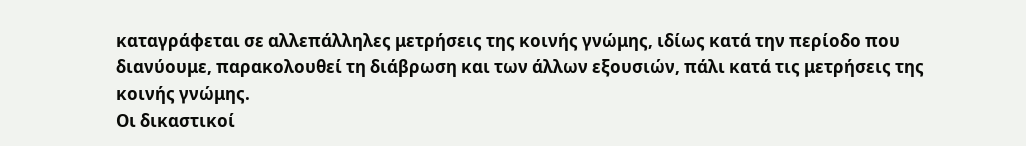καταγράφεται σε αλλεπάλληλες μετρήσεις της κοινής γνώμης, ιδίως κατά την περίοδο που διανύουμε, παρακολουθεί τη διάβρωση και των άλλων εξουσιών, πάλι κατά τις μετρήσεις της κοινής γνώμης.
Οι δικαστικοί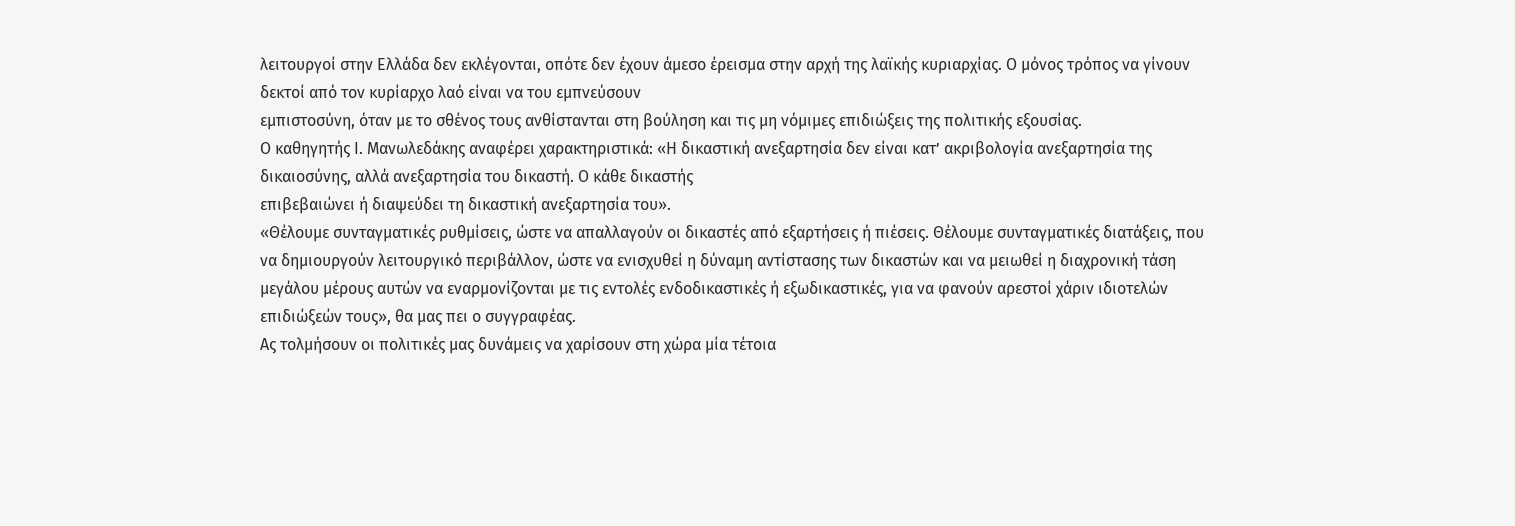λειτουργοί στην Ελλάδα δεν εκλέγονται, οπότε δεν έχουν άμεσο έρεισμα στην αρχή της λαϊκής κυριαρχίας. Ο μόνος τρόπος να γίνουν δεκτοί από τον κυρίαρχο λαό είναι να του εμπνεύσουν
εμπιστοσύνη, όταν με το σθένος τους ανθίστανται στη βούληση και τις μη νόμιμες επιδιώξεις της πολιτικής εξουσίας.
Ο καθηγητής Ι. Μανωλεδάκης αναφέρει χαρακτηριστικά: «Η δικαστική ανεξαρτησία δεν είναι κατ’ ακριβολογία ανεξαρτησία της δικαιοσύνης, αλλά ανεξαρτησία του δικαστή. Ο κάθε δικαστής
επιβεβαιώνει ή διαψεύδει τη δικαστική ανεξαρτησία του».
«Θέλουμε συνταγματικές ρυθμίσεις, ώστε να απαλλαγούν οι δικαστές από εξαρτήσεις ή πιέσεις. Θέλουμε συνταγματικές διατάξεις, που να δημιουργούν λειτουργικό περιβάλλον, ώστε να ενισχυθεί η δύναμη αντίστασης των δικαστών και να μειωθεί η διαχρονική τάση μεγάλου μέρους αυτών να εναρμονίζονται με τις εντολές ενδοδικαστικές ή εξωδικαστικές, για να φανούν αρεστοί χάριν ιδιοτελών επιδιώξεών τους», θα μας πει ο συγγραφέας.
Ας τολμήσουν οι πολιτικές μας δυνάμεις να χαρίσουν στη χώρα μία τέτοια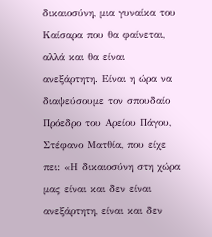δικαιοσύνη, μια γυναίκα του Καίσαρα που θα φαίνεται, αλλά και θα είναι ανεξάρτητη. Είναι η ώρα να διαψεύσουμε τον σπουδαίο
Πρόεδρο του Αρείου Πάγου, Στέφανο Ματθία, που είχε πει: «Η δικαιοσύνη στη χώρα μας είναι και δεν είναι ανεξάρτητη, είναι και δεν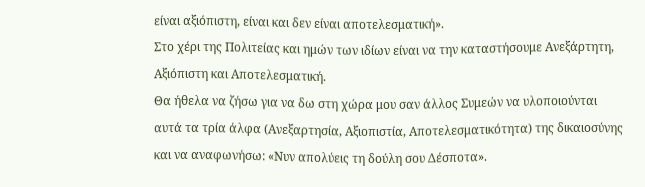είναι αξιόπιστη, είναι και δεν είναι αποτελεσματική».
Στο χέρι της Πολιτείας και ημών των ιδίων είναι να την καταστήσουμε Ανεξάρτητη, Αξιόπιστη και Αποτελεσματική.
Θα ήθελα να ζήσω για να δω στη χώρα μου σαν άλλος Συμεών να υλοποιούνται αυτά τα τρία άλφα (Ανεξαρτησία, Αξιοπιστία, Αποτελεσματικότητα) της δικαιοσύνης και να αναφωνήσω: «Νυν απολύεις τη δούλη σου Δέσποτα».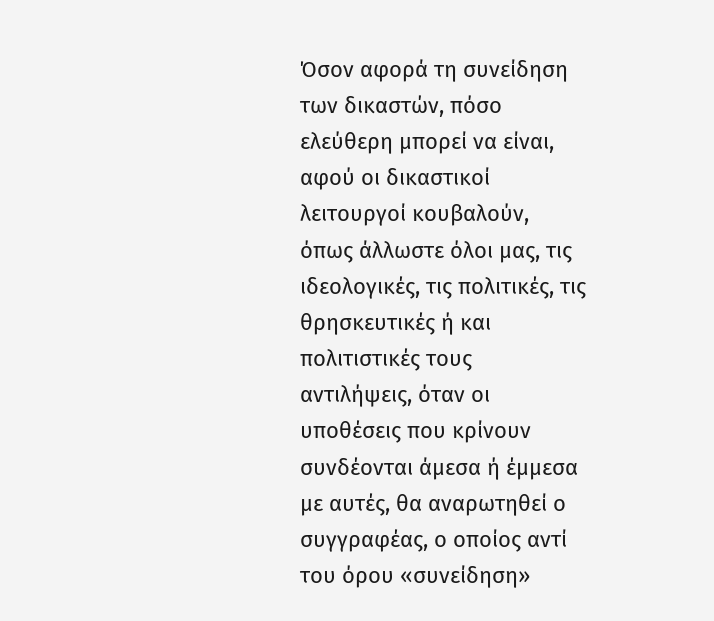Όσον αφορά τη συνείδηση των δικαστών, πόσο ελεύθερη μπορεί να είναι, αφού οι δικαστικοί λειτουργοί κουβαλούν, όπως άλλωστε όλοι μας, τις ιδεολογικές, τις πολιτικές, τις θρησκευτικές ή και πολιτιστικές τους αντιλήψεις, όταν οι υποθέσεις που κρίνουν συνδέονται άμεσα ή έμμεσα με αυτές, θα αναρωτηθεί ο συγγραφέας, ο οποίος αντί του όρου «συνείδηση»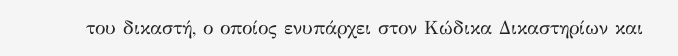του δικαστή, ο οποίος ενυπάρχει στον Κώδικα Δικαστηρίων και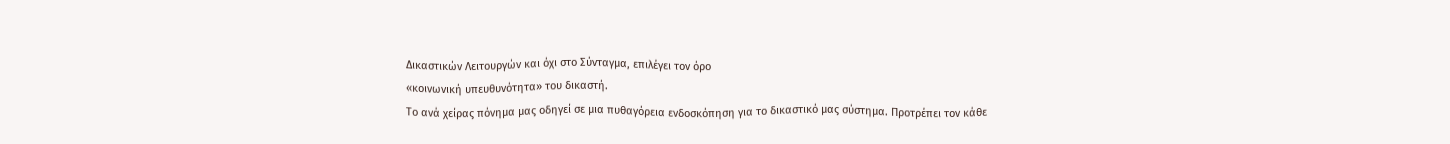Δικαστικών Λειτουργών και όχι στο Σύνταγμα, επιλέγει τον όρο
«κοινωνική υπευθυνότητα» του δικαστή.
Το ανά χείρας πόνημα μας οδηγεί σε μια πυθαγόρεια ενδοσκόπηση για το δικαστικό μας σύστημα. Προτρέπει τον κάθε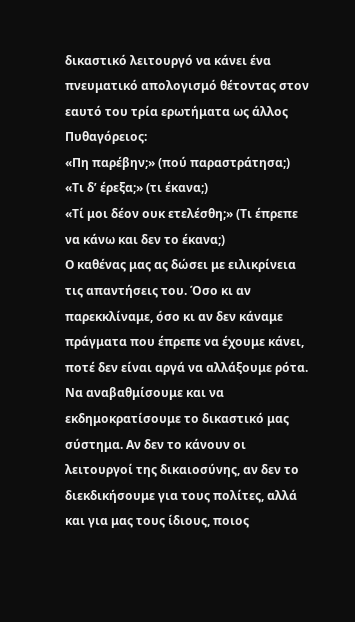δικαστικό λειτουργό να κάνει ένα πνευματικό απολογισμό θέτοντας στον εαυτό του τρία ερωτήματα ως άλλος Πυθαγόρειος:
«Πη παρέβην;» (πού παραστράτησα;)
«Τι δ’ έρεξα;» (τι έκανα;)
«Τί μοι δέον ουκ ετελέσθη;» (Τι έπρεπε να κάνω και δεν το έκανα;)
Ο καθένας μας ας δώσει με ειλικρίνεια τις απαντήσεις του. Όσο κι αν παρεκκλίναμε, όσο κι αν δεν κάναμε πράγματα που έπρεπε να έχουμε κάνει, ποτέ δεν είναι αργά να αλλάξουμε ρότα. Να αναβαθμίσουμε και να εκδημοκρατίσουμε το δικαστικό μας σύστημα. Αν δεν το κάνουν οι λειτουργοί της δικαιοσύνης, αν δεν το διεκδικήσουμε για τους πολίτες, αλλά και για μας τους ίδιους, ποιος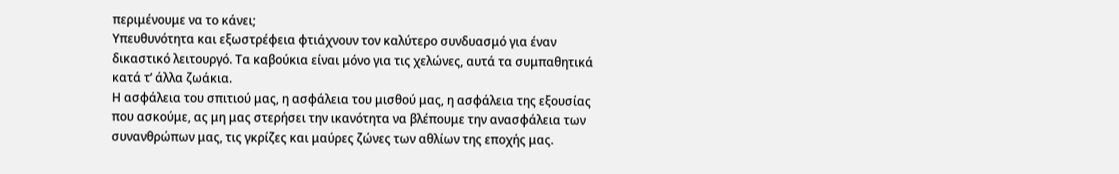περιμένουμε να το κάνει;
Υπευθυνότητα και εξωστρέφεια φτιάχνουν τον καλύτερο συνδυασμό για έναν δικαστικό λειτουργό. Τα καβούκια είναι μόνο για τις χελώνες, αυτά τα συμπαθητικά κατά τ’ άλλα ζωάκια.
Η ασφάλεια του σπιτιού μας, η ασφάλεια του μισθού μας, η ασφάλεια της εξουσίας που ασκούμε, ας μη μας στερήσει την ικανότητα να βλέπουμε την ανασφάλεια των συνανθρώπων μας, τις γκρίζες και μαύρες ζώνες των αθλίων της εποχής μας.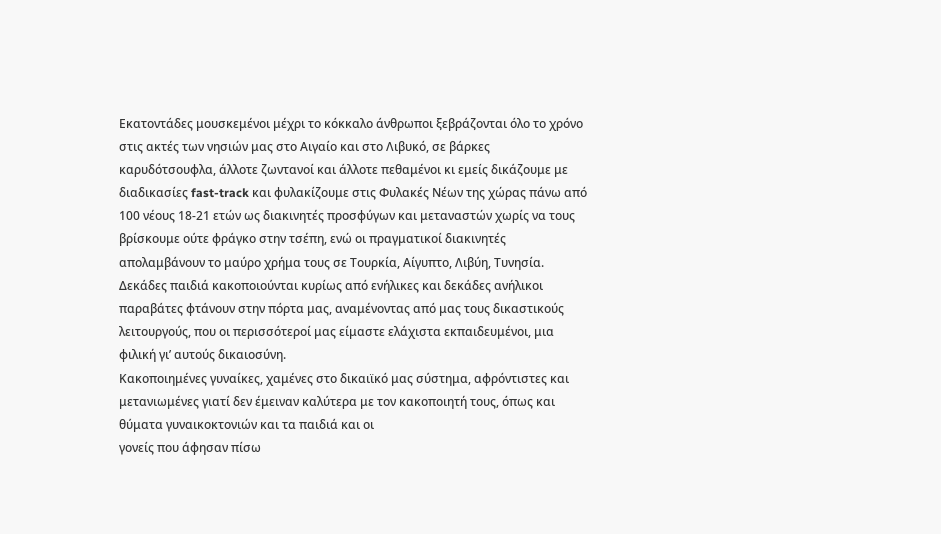Εκατοντάδες μουσκεμένοι μέχρι το κόκκαλο άνθρωποι ξεβράζονται όλο το χρόνο στις ακτές των νησιών μας στο Αιγαίο και στο Λιβυκό, σε βάρκες καρυδότσουφλα, άλλοτε ζωντανοί και άλλοτε πεθαμένοι κι εμείς δικάζουμε με διαδικασίες fast-track και φυλακίζουμε στις Φυλακές Νέων της χώρας πάνω από 100 νέους 18-21 ετών ως διακινητές προσφύγων και μεταναστών χωρίς να τους βρίσκουμε ούτε φράγκο στην τσέπη, ενώ οι πραγματικοί διακινητές απολαμβάνουν το μαύρο χρήμα τους σε Τουρκία, Αίγυπτο, Λιβύη, Τυνησία. Δεκάδες παιδιά κακοποιούνται κυρίως από ενήλικες και δεκάδες ανήλικοι παραβάτες φτάνουν στην πόρτα μας, αναμένοντας από μας τους δικαστικούς λειτουργούς, που οι περισσότεροί μας είμαστε ελάχιστα εκπαιδευμένοι, μια φιλική γι’ αυτούς δικαιοσύνη.
Κακοποιημένες γυναίκες, χαμένες στο δικαιϊκό μας σύστημα, αφρόντιστες και μετανιωμένες γιατί δεν έμειναν καλύτερα με τον κακοποιητή τους, όπως και θύματα γυναικοκτονιών και τα παιδιά και οι
γονείς που άφησαν πίσω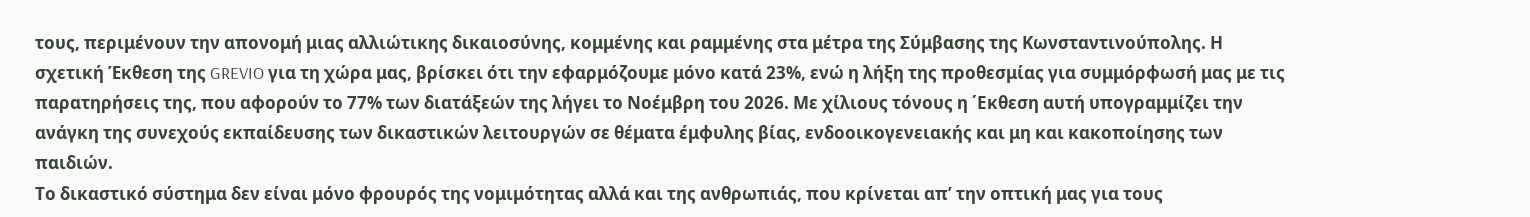τους, περιμένουν την απονομή μιας αλλιώτικης δικαιοσύνης, κομμένης και ραμμένης στα μέτρα της Σύμβασης της Κωνσταντινούπολης. Η σχετική Έκθεση της GREVIO για τη χώρα μας, βρίσκει ότι την εφαρμόζουμε μόνο κατά 23%, ενώ η λήξη της προθεσμίας για συμμόρφωσή μας με τις παρατηρήσεις της, που αφορούν το 77% των διατάξεών της λήγει το Νοέμβρη του 2026. Με χίλιους τόνους η ΄Εκθεση αυτή υπογραμμίζει την ανάγκη της συνεχούς εκπαίδευσης των δικαστικών λειτουργών σε θέματα έμφυλης βίας, ενδοοικογενειακής και μη και κακοποίησης των παιδιών.
Το δικαστικό σύστημα δεν είναι μόνο φρουρός της νομιμότητας αλλά και της ανθρωπιάς, που κρίνεται απ’ την οπτική μας για τους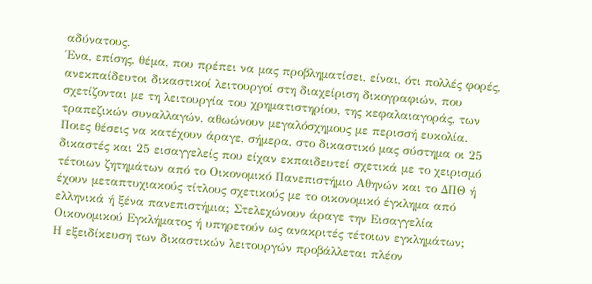αδύνατους.
Ένα, επίσης, θέμα, που πρέπει να μας προβληματίσει, είναι, ότι πολλές φορές, ανεκπαίδευτοι δικαστικοί λειτουργοί στη διαχείριση δικογραφιών, που σχετίζονται με τη λειτουργία του χρηματιστηρίου, της κεφαλαιαγοράς, των τραπεζικών συναλλαγών, αθωώνουν μεγαλόσχημους με περισσή ευκολία.
Ποιες θέσεις να κατέχουν άραγε, σήμερα, στο δικαστικό μας σύστημα οι 25 δικαστές και 25 εισαγγελείς που είχαν εκπαιδευτεί σχετικά με το χειρισμό τέτοιων ζητημάτων από το Οικονομικό Πανεπιστήμιο Αθηνών και το ΔΠΘ ή έχουν μεταπτυχιακούς τίτλους σχετικούς με το οικονομικό έγκλημα από ελληνικά ή ξένα πανεπιστήμια; Στελεχώνουν άραγε την Εισαγγελία Οικονομικού Εγκλήματος ή υπηρετούν ως ανακριτές τέτοιων εγκλημάτων;
Η εξειδίκευση των δικαστικών λειτουργών προβάλλεται πλέον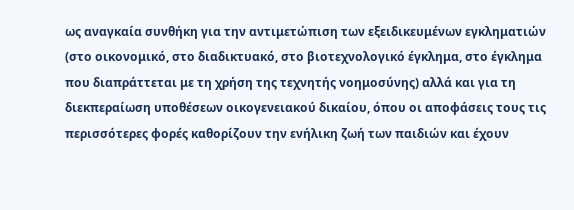ως αναγκαία συνθήκη για την αντιμετώπιση των εξειδικευμένων εγκληματιών (στο οικονομικό, στο διαδικτυακό, στο βιοτεχνολογικό έγκλημα, στο έγκλημα που διαπράττεται με τη χρήση της τεχνητής νοημοσύνης) αλλά και για τη διεκπεραίωση υποθέσεων οικογενειακού δικαίου, όπου οι αποφάσεις τους τις περισσότερες φορές καθορίζουν την ενήλικη ζωή των παιδιών και έχουν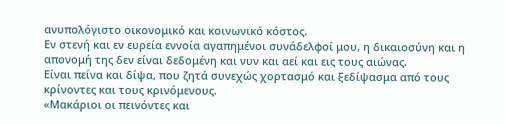ανυπολόγιστο οικονομικό και κοινωνικό κόστος.
Εν στενή και εν ευρεία εννοία αγαπημένοι συνάδελφοί μου, η δικαιοσύνη και η απονομή της δεν είναι δεδομένη και νυν και αεί και εις τους αιώνας.
Είναι πείνα και δίψα, που ζητά συνεχώς χορτασμό και ξεδίψασμα από τους κρίνοντες και τους κρινόμενους.
«Μακάριοι οι πεινόντες και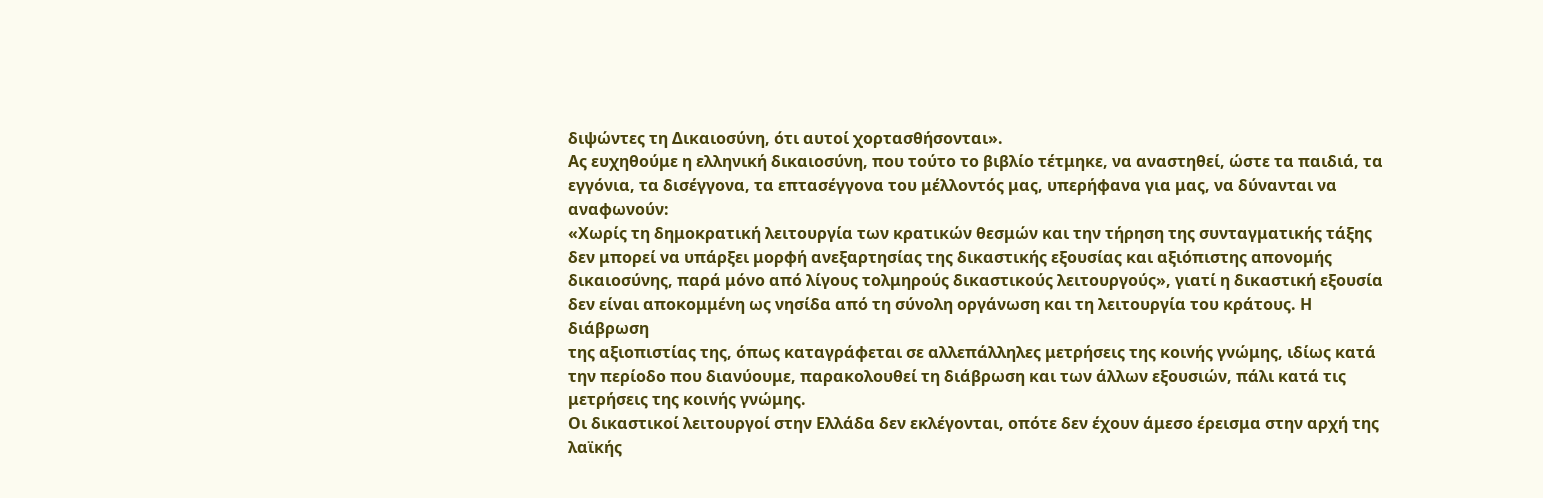διψώντες τη Δικαιοσύνη, ότι αυτοί χορτασθήσονται».
Ας ευχηθούμε η ελληνική δικαιοσύνη, που τούτο το βιβλίο τέτμηκε, να αναστηθεί, ώστε τα παιδιά, τα εγγόνια, τα δισέγγονα, τα επτασέγγονα του μέλλοντός μας, υπερήφανα για μας, να δύνανται να αναφωνούν:
«Χωρίς τη δημοκρατική λειτουργία των κρατικών θεσμών και την τήρηση της συνταγματικής τάξης δεν μπορεί να υπάρξει μορφή ανεξαρτησίας της δικαστικής εξουσίας και αξιόπιστης απονομής δικαιοσύνης, παρά μόνο από λίγους τολμηρούς δικαστικούς λειτουργούς», γιατί η δικαστική εξουσία δεν είναι αποκομμένη ως νησίδα από τη σύνολη οργάνωση και τη λειτουργία του κράτους. Η διάβρωση
της αξιοπιστίας της, όπως καταγράφεται σε αλλεπάλληλες μετρήσεις της κοινής γνώμης, ιδίως κατά την περίοδο που διανύουμε, παρακολουθεί τη διάβρωση και των άλλων εξουσιών, πάλι κατά τις μετρήσεις της κοινής γνώμης.
Οι δικαστικοί λειτουργοί στην Ελλάδα δεν εκλέγονται, οπότε δεν έχουν άμεσο έρεισμα στην αρχή της λαϊκής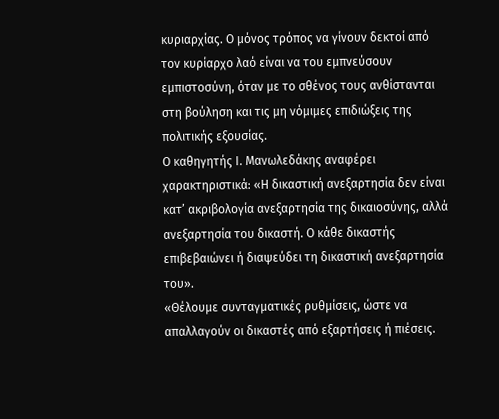κυριαρχίας. Ο μόνος τρόπος να γίνουν δεκτοί από τον κυρίαρχο λαό είναι να του εμπνεύσουν
εμπιστοσύνη, όταν με το σθένος τους ανθίστανται στη βούληση και τις μη νόμιμες επιδιώξεις της πολιτικής εξουσίας.
Ο καθηγητής Ι. Μανωλεδάκης αναφέρει χαρακτηριστικά: «Η δικαστική ανεξαρτησία δεν είναι κατ’ ακριβολογία ανεξαρτησία της δικαιοσύνης, αλλά ανεξαρτησία του δικαστή. Ο κάθε δικαστής
επιβεβαιώνει ή διαψεύδει τη δικαστική ανεξαρτησία του».
«Θέλουμε συνταγματικές ρυθμίσεις, ώστε να απαλλαγούν οι δικαστές από εξαρτήσεις ή πιέσεις.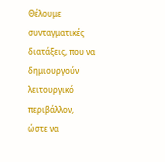Θέλουμε συνταγματικές διατάξεις, που να δημιουργούν λειτουργικό περιβάλλον, ώστε να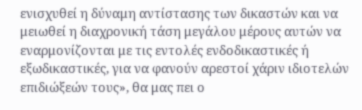ενισχυθεί η δύναμη αντίστασης των δικαστών και να μειωθεί η διαχρονική τάση μεγάλου μέρους αυτών να εναρμονίζονται με τις εντολές ενδοδικαστικές ή εξωδικαστικές, για να φανούν αρεστοί χάριν ιδιοτελών επιδιώξεών τους», θα μας πει ο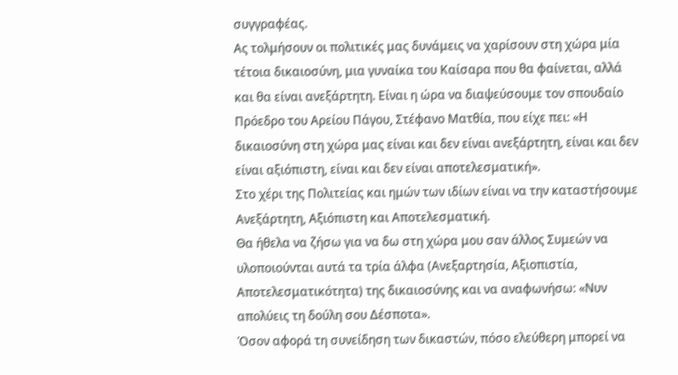συγγραφέας.
Ας τολμήσουν οι πολιτικές μας δυνάμεις να χαρίσουν στη χώρα μία τέτοια δικαιοσύνη, μια γυναίκα του Καίσαρα που θα φαίνεται, αλλά και θα είναι ανεξάρτητη. Είναι η ώρα να διαψεύσουμε τον σπουδαίο
Πρόεδρο του Αρείου Πάγου, Στέφανο Ματθία, που είχε πει: «Η δικαιοσύνη στη χώρα μας είναι και δεν είναι ανεξάρτητη, είναι και δεν είναι αξιόπιστη, είναι και δεν είναι αποτελεσματική».
Στο χέρι της Πολιτείας και ημών των ιδίων είναι να την καταστήσουμε Ανεξάρτητη, Αξιόπιστη και Αποτελεσματική.
Θα ήθελα να ζήσω για να δω στη χώρα μου σαν άλλος Συμεών να υλοποιούνται αυτά τα τρία άλφα (Ανεξαρτησία, Αξιοπιστία, Αποτελεσματικότητα) της δικαιοσύνης και να αναφωνήσω: «Νυν απολύεις τη δούλη σου Δέσποτα».
Όσον αφορά τη συνείδηση των δικαστών, πόσο ελεύθερη μπορεί να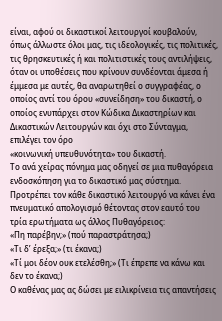είναι, αφού οι δικαστικοί λειτουργοί κουβαλούν, όπως άλλωστε όλοι μας, τις ιδεολογικές, τις πολιτικές, τις θρησκευτικές ή και πολιτιστικές τους αντιλήψεις, όταν οι υποθέσεις που κρίνουν συνδέονται άμεσα ή έμμεσα με αυτές, θα αναρωτηθεί ο συγγραφέας, ο οποίος αντί του όρου «συνείδηση» του δικαστή, ο οποίος ενυπάρχει στον Κώδικα Δικαστηρίων και Δικαστικών Λειτουργών και όχι στο Σύνταγμα, επιλέγει τον όρο
«κοινωνική υπευθυνότητα» του δικαστή.
Το ανά χείρας πόνημα μας οδηγεί σε μια πυθαγόρεια ενδοσκόπηση για το δικαστικό μας σύστημα. Προτρέπει τον κάθε δικαστικό λειτουργό να κάνει ένα πνευματικό απολογισμό θέτοντας στον εαυτό του τρία ερωτήματα ως άλλος Πυθαγόρειος:
«Πη παρέβην;» (πού παραστράτησα;)
«Τι δ’ έρεξα;» (τι έκανα;)
«Τί μοι δέον ουκ ετελέσθη;» (Τι έπρεπε να κάνω και δεν το έκανα;)
Ο καθένας μας ας δώσει με ειλικρίνεια τις απαντήσεις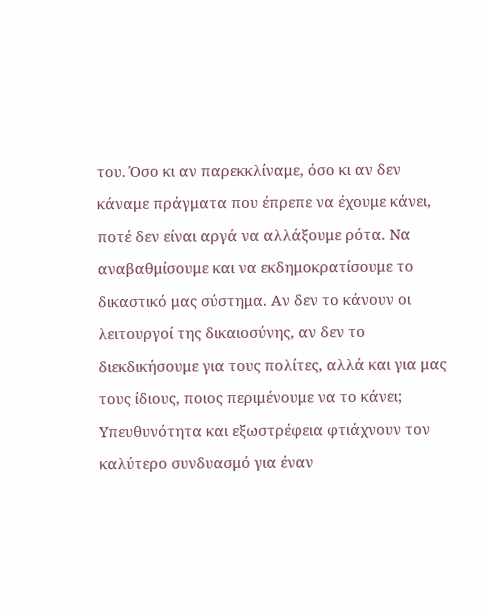του. Όσο κι αν παρεκκλίναμε, όσο κι αν δεν κάναμε πράγματα που έπρεπε να έχουμε κάνει, ποτέ δεν είναι αργά να αλλάξουμε ρότα. Να αναβαθμίσουμε και να εκδημοκρατίσουμε το δικαστικό μας σύστημα. Αν δεν το κάνουν οι λειτουργοί της δικαιοσύνης, αν δεν το διεκδικήσουμε για τους πολίτες, αλλά και για μας τους ίδιους, ποιος περιμένουμε να το κάνει;
Υπευθυνότητα και εξωστρέφεια φτιάχνουν τον καλύτερο συνδυασμό για έναν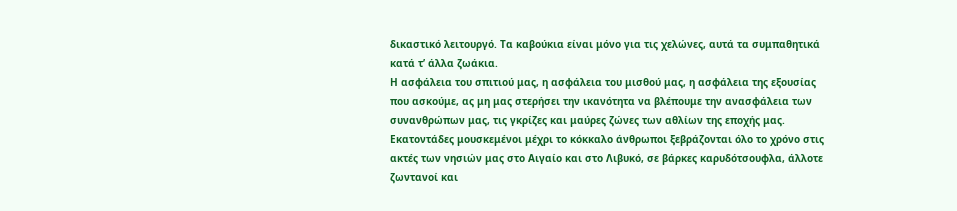δικαστικό λειτουργό. Τα καβούκια είναι μόνο για τις χελώνες, αυτά τα συμπαθητικά κατά τ’ άλλα ζωάκια.
Η ασφάλεια του σπιτιού μας, η ασφάλεια του μισθού μας, η ασφάλεια της εξουσίας που ασκούμε, ας μη μας στερήσει την ικανότητα να βλέπουμε την ανασφάλεια των συνανθρώπων μας, τις γκρίζες και μαύρες ζώνες των αθλίων της εποχής μας.
Εκατοντάδες μουσκεμένοι μέχρι το κόκκαλο άνθρωποι ξεβράζονται όλο το χρόνο στις ακτές των νησιών μας στο Αιγαίο και στο Λιβυκό, σε βάρκες καρυδότσουφλα, άλλοτε ζωντανοί και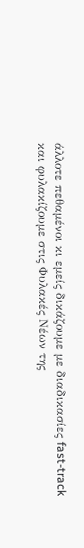άλλοτε πεθαμένοι κι εμείς δικάζουμε με διαδικασίες fast-track και φυλακίζουμε στις Φυλακές Νέων της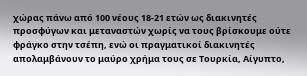χώρας πάνω από 100 νέους 18-21 ετών ως διακινητές προσφύγων και μεταναστών χωρίς να τους βρίσκουμε ούτε φράγκο στην τσέπη, ενώ οι πραγματικοί διακινητές απολαμβάνουν το μαύρο χρήμα τους σε Τουρκία, Αίγυπτο,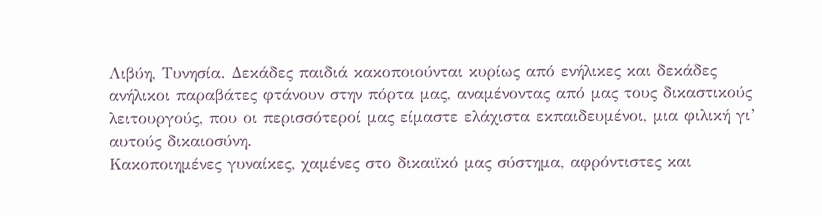Λιβύη, Τυνησία. Δεκάδες παιδιά κακοποιούνται κυρίως από ενήλικες και δεκάδες ανήλικοι παραβάτες φτάνουν στην πόρτα μας, αναμένοντας από μας τους δικαστικούς λειτουργούς, που οι περισσότεροί μας είμαστε ελάχιστα εκπαιδευμένοι, μια φιλική γι’ αυτούς δικαιοσύνη.
Κακοποιημένες γυναίκες, χαμένες στο δικαιϊκό μας σύστημα, αφρόντιστες και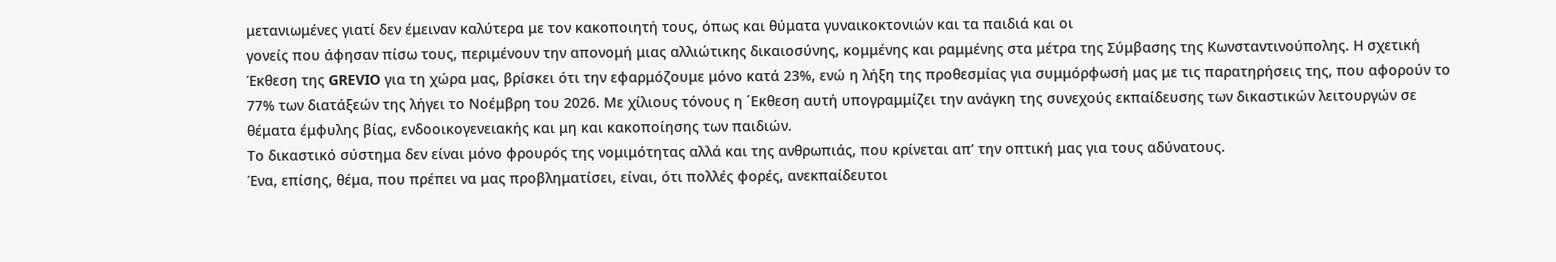μετανιωμένες γιατί δεν έμειναν καλύτερα με τον κακοποιητή τους, όπως και θύματα γυναικοκτονιών και τα παιδιά και οι
γονείς που άφησαν πίσω τους, περιμένουν την απονομή μιας αλλιώτικης δικαιοσύνης, κομμένης και ραμμένης στα μέτρα της Σύμβασης της Κωνσταντινούπολης. Η σχετική Έκθεση της GREVIO για τη χώρα μας, βρίσκει ότι την εφαρμόζουμε μόνο κατά 23%, ενώ η λήξη της προθεσμίας για συμμόρφωσή μας με τις παρατηρήσεις της, που αφορούν το 77% των διατάξεών της λήγει το Νοέμβρη του 2026. Με χίλιους τόνους η ΄Εκθεση αυτή υπογραμμίζει την ανάγκη της συνεχούς εκπαίδευσης των δικαστικών λειτουργών σε θέματα έμφυλης βίας, ενδοοικογενειακής και μη και κακοποίησης των παιδιών.
Το δικαστικό σύστημα δεν είναι μόνο φρουρός της νομιμότητας αλλά και της ανθρωπιάς, που κρίνεται απ’ την οπτική μας για τους αδύνατους.
Ένα, επίσης, θέμα, που πρέπει να μας προβληματίσει, είναι, ότι πολλές φορές, ανεκπαίδευτοι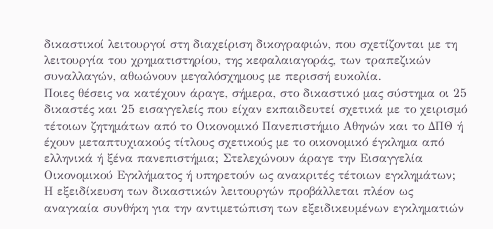δικαστικοί λειτουργοί στη διαχείριση δικογραφιών, που σχετίζονται με τη λειτουργία του χρηματιστηρίου, της κεφαλαιαγοράς, των τραπεζικών συναλλαγών, αθωώνουν μεγαλόσχημους με περισσή ευκολία.
Ποιες θέσεις να κατέχουν άραγε, σήμερα, στο δικαστικό μας σύστημα οι 25 δικαστές και 25 εισαγγελείς που είχαν εκπαιδευτεί σχετικά με το χειρισμό τέτοιων ζητημάτων από το Οικονομικό Πανεπιστήμιο Αθηνών και το ΔΠΘ ή έχουν μεταπτυχιακούς τίτλους σχετικούς με το οικονομικό έγκλημα από ελληνικά ή ξένα πανεπιστήμια; Στελεχώνουν άραγε την Εισαγγελία Οικονομικού Εγκλήματος ή υπηρετούν ως ανακριτές τέτοιων εγκλημάτων;
Η εξειδίκευση των δικαστικών λειτουργών προβάλλεται πλέον ως αναγκαία συνθήκη για την αντιμετώπιση των εξειδικευμένων εγκληματιών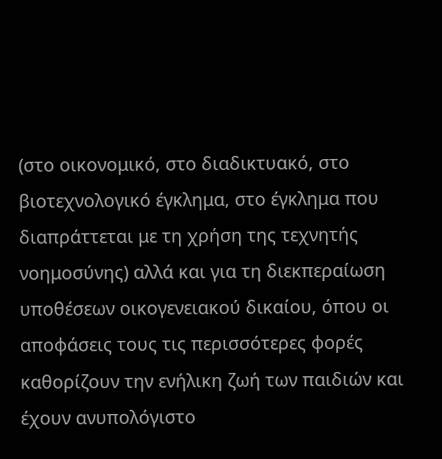(στο οικονομικό, στο διαδικτυακό, στο βιοτεχνολογικό έγκλημα, στο έγκλημα που διαπράττεται με τη χρήση της τεχνητής νοημοσύνης) αλλά και για τη διεκπεραίωση υποθέσεων οικογενειακού δικαίου, όπου οι αποφάσεις τους τις περισσότερες φορές καθορίζουν την ενήλικη ζωή των παιδιών και έχουν ανυπολόγιστο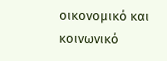οικονομικό και κοινωνικό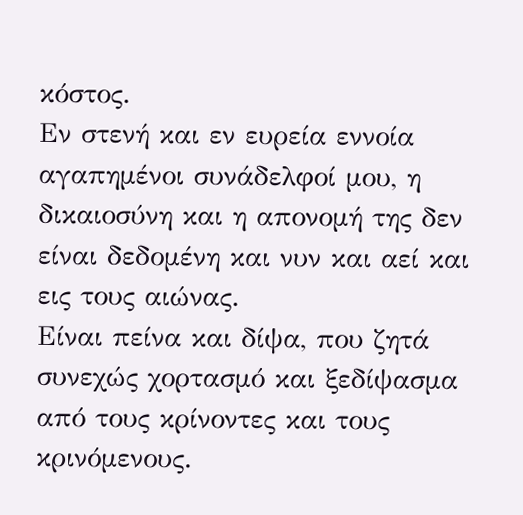κόστος.
Εν στενή και εν ευρεία εννοία αγαπημένοι συνάδελφοί μου, η δικαιοσύνη και η απονομή της δεν είναι δεδομένη και νυν και αεί και εις τους αιώνας.
Είναι πείνα και δίψα, που ζητά συνεχώς χορτασμό και ξεδίψασμα από τους κρίνοντες και τους κρινόμενους.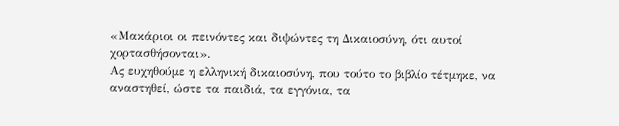«Μακάριοι οι πεινόντες και διψώντες τη Δικαιοσύνη, ότι αυτοί χορτασθήσονται».
Ας ευχηθούμε η ελληνική δικαιοσύνη, που τούτο το βιβλίο τέτμηκε, να αναστηθεί, ώστε τα παιδιά, τα εγγόνια, τα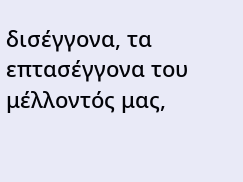δισέγγονα, τα επτασέγγονα του μέλλοντός μας,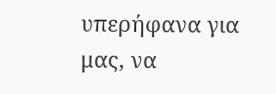υπερήφανα για μας, να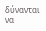δύνανται να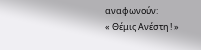αναφωνούν:
« Θέμις Ανέστη ! »